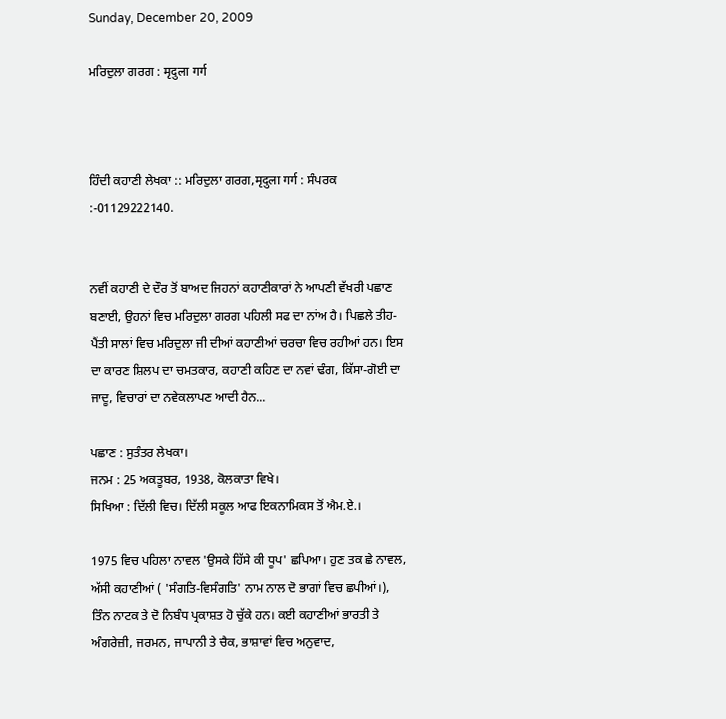Sunday, December 20, 2009

ਮਰਿਦੁਲਾ ਗਰਗ : मृदुला गर्ग



ਹਿੰਦੀ ਕਹਾਣੀ ਲੇਖਕਾ :: ਮਰਿਦੁਲਾ ਗਰਗ,मृदुला गर्ग : ਸੰਪਰਕ :-01129222140.


ਨਵੀਂ ਕਹਾਣੀ ਦੇ ਦੌਰ ਤੋਂ ਬਾਅਦ ਜਿਹਨਾਂ ਕਹਾਣੀਕਾਰਾਂ ਨੇ ਆਪਣੀ ਵੱਖਰੀ ਪਛਾਣ ਬਣਾਈ, ਉਹਨਾਂ ਵਿਚ ਮਰਿਦੁਲਾ ਗਰਗ ਪਹਿਲੀ ਸਫ ਦਾ ਨਾਂਅ ਹੈ। ਪਿਛਲੇ ਤੀਹ-ਪੈਂਤੀ ਸਾਲਾਂ ਵਿਚ ਮਰਿਦੁਲਾ ਜੀ ਦੀਆਂ ਕਹਾਣੀਆਂ ਚਰਚਾ ਵਿਚ ਰਹੀਆਂ ਹਨ। ਇਸ ਦਾ ਕਾਰਣ ਸ਼ਿਲਪ ਦਾ ਚਮਤਕਾਰ, ਕਹਾਣੀ ਕਹਿਣ ਦਾ ਨਵਾਂ ਢੰਗ, ਕਿੱਸਾ-ਗੋਈ ਦਾ ਜਾਦੂ, ਵਿਚਾਰਾਂ ਦਾ ਨਵੇਕਲਾਪਣ ਆਦੀ ਹੈਨ...

ਪਛਾਣ : ਸੁਤੰਤਰ ਲੇਖਕਾ।
ਜਨਮ : 25 ਅਕਤੂਬਰ, 1938, ਕੋਲਕਾਤਾ ਵਿਖੇ।
ਸਿਖਿਆ : ਦਿੱਲੀ ਵਿਚ। ਦਿੱਲੀ ਸਕੂਲ ਆਫ ਇਕਨਾਮਿਕਸ ਤੋਂ ਐਮ.ਏ.।

1975 ਵਿਚ ਪਹਿਲਾ ਨਾਵਲ 'ਉਸਕੇ ਹਿੱਸੇ ਕੀ ਧੂਪ' ਛਪਿਆ। ਹੁਣ ਤਕ ਛੇ ਨਾਵਲ, ਅੱਸੀ ਕਹਾਣੀਆਂ ( 'ਸੰਗਤਿ-ਵਿਸੰਗਤਿ' ਨਾਮ ਨਾਲ ਦੋ ਭਾਗਾਂ ਵਿਚ ਛਪੀਆਂ।), ਤਿੰਨ ਨਾਟਕ ਤੇ ਦੋ ਨਿਬੰਧ ਪ੍ਰਕਾਸ਼ਤ ਹੋ ਚੁੱਕੇ ਹਨ। ਕਈ ਕਹਾਣੀਆਂ ਭਾਰਤੀ ਤੇ ਅੰਗਰੇਜ਼ੀ, ਜਰਮਨ, ਜਾਪਾਨੀ ਤੇ ਚੈਕ, ਭਾਸ਼ਾਵਾਂ ਵਿਚ ਅਨੁਵਾਦ,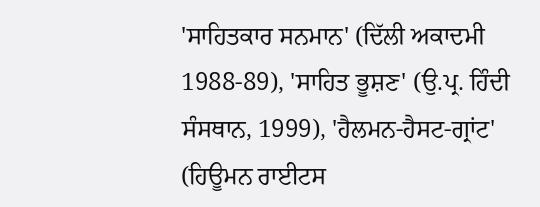'ਸਾਹਿਤਕਾਰ ਸਨਮਾਨ' (ਦਿੱਲੀ ਅਕਾਦਮੀ 1988-89), 'ਸਾਹਿਤ ਭੂਸ਼ਣ' (ਉ.ਪ੍ਰ. ਹਿੰਦੀ ਸੰਸਥਾਨ, 1999), 'ਹੈਲਮਨ-ਹੈਸਟ-ਗ੍ਰਾਂਟ' (ਹਿਊਮਨ ਰਾਈਟਸ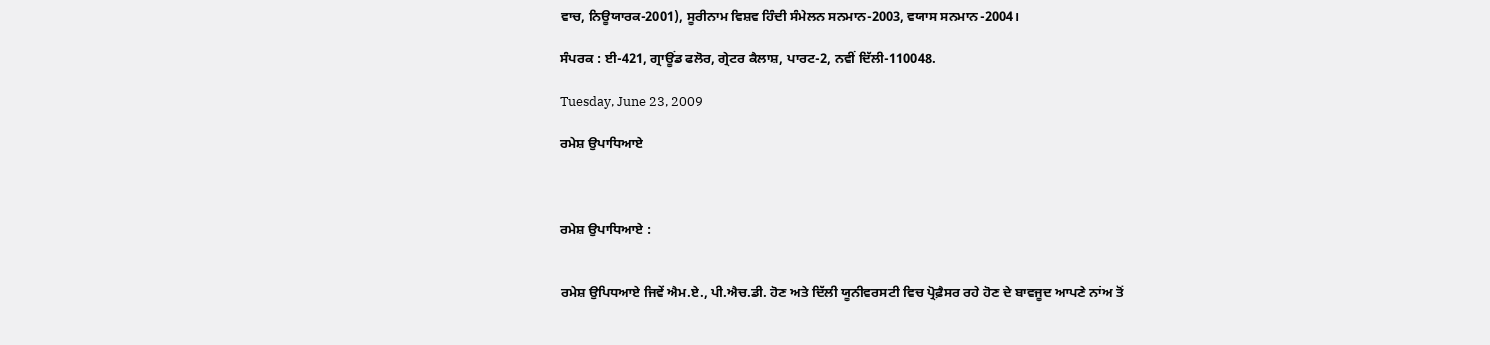ਵਾਚ, ਨਿਊਯਾਰਕ-2001), ਸੂਰੀਨਾਮ ਵਿਸ਼ਵ ਹਿੰਦੀ ਸੰਮੇਲਨ ਸਨਮਾਨ-2003, ਵਯਾਸ ਸਨਮਾਨ-2004।

ਸੰਪਰਕ : ਈ-421, ਗ੍ਰਾਊਂਡ ਫਲੋਰ, ਗ੍ਰੇਟਰ ਕੈਲਾਸ਼, ਪਾਰਟ-2, ਨਵੀਂ ਦਿੱਲੀ-110048.

Tuesday, June 23, 2009

ਰਮੇਸ਼ ਉਪਾਧਿਆਏ



ਰਮੇਸ਼ ਉਪਾਧਿਆਏ :


ਰਮੇਸ਼ ਉਪਿਧਆਏ ਜਿਵੇਂ ਐਮ.ਏ., ਪੀ.ਐਚ.ਡੀ. ਹੋਣ ਅਤੇ ਦਿੱਲੀ ਯੂਨੀਵਰਸਟੀ ਵਿਚ ਪ੍ਰੋਫ਼ੈਸਰ ਰਹੇ ਹੋਣ ਦੇ ਬਾਵਜੂਦ ਆਪਣੇ ਨਾਂਅ ਤੋਂ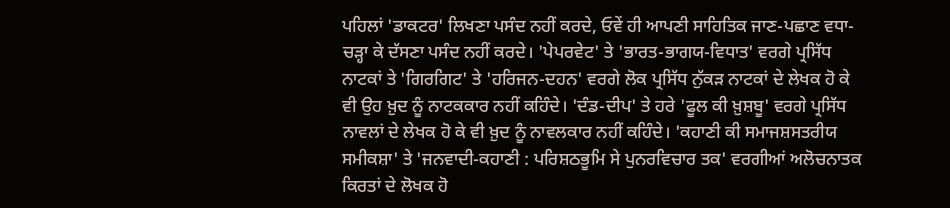ਪਹਿਲਾਂ 'ਡਾਕਟਰ' ਲਿਖਣਾ ਪਸੰਦ ਨਹੀਂ ਕਰਦੇ, ਓਵੇਂ ਹੀ ਆਪਣੀ ਸਾਹਿਤਿਕ ਜਾਣ-ਪਛਾਣ ਵਧਾ-ਚੜ੍ਹਾ ਕੇ ਦੱਸਣਾ ਪਸੰਦ ਨਹੀਂ ਕਰਦੇ। 'ਪੇਪਰਵੇਟ' ਤੇ 'ਭਾਰਤ-ਭਾਗਯ-ਵਿਧਾਤ' ਵਰਗੇ ਪ੍ਰਸਿੱਧ ਨਾਟਕਾਂ ਤੇ 'ਗਿਰਗਿਟ' ਤੇ 'ਹਰਿਜਨ-ਦਹਨ' ਵਰਗੇ ਲੋਕ ਪ੍ਰਸਿੱਧ ਨੁੱਕੜ ਨਾਟਕਾਂ ਦੇ ਲੇਖਕ ਹੋ ਕੇ ਵੀ ਉਹ ਖ਼ੁਦ ਨੂੰ ਨਾਟਕਕਾਰ ਨਹੀਂ ਕਹਿੰਦੇ। 'ਦੰਡ-ਦੀਪ' ਤੇ ਹਰੇ 'ਫੂਲ ਕੀ ਖ਼ੁਸ਼ਬੂ' ਵਰਗੇ ਪ੍ਰਸਿੱਧ ਨਾਵਲਾਂ ਦੇ ਲੇਖਕ ਹੋ ਕੇ ਵੀ ਖ਼ੁਦ ਨੂੰ ਨਾਵਲਕਾਰ ਨਹੀਂ ਕਹਿੰਦੇ। 'ਕਹਾਣੀ ਕੀ ਸਮਾਜਸ਼ਸਤਰੀਯ ਸਮੀਕਸ਼ਾ' ਤੇ 'ਜਨਵਾਦੀ-ਕਹਾਣੀ : ਪਰਿਸ਼ਠਭੂਮਿ ਸੇ ਪੁਨਰਵਿਚਾਰ ਤਕ' ਵਰਗੀਆਂ ਅਲੋਚਨਾਤਕ ਕਿਰਤਾਂ ਦੇ ਲੋਖਕ ਹੋ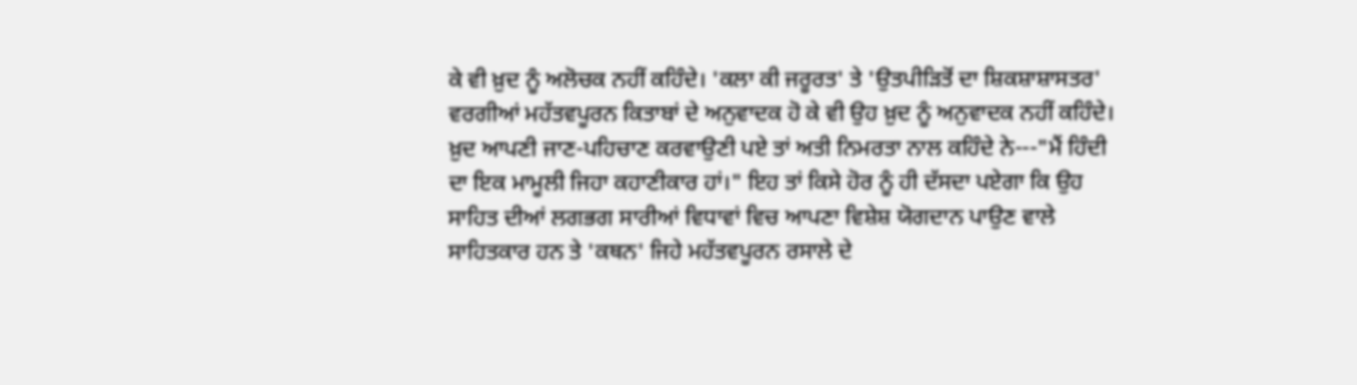ਕੇ ਵੀ ਖ਼ੁਦ ਨੂੰ ਅਲੋਚਕ ਨਹੀਂ ਕਹਿੰਦੇ। 'ਕਲਾ ਕੀ ਜਰੂਰਤ' ਤੇ 'ਉਤਪੀੜਿਤੋਂ ਦਾ ਸ਼ਿਕਸ਼ਾਸ਼ਾਸਤਰ' ਵਰਗੀਆਂ ਮਹੱਤਵਪੂਰਨ ਕਿਤਾਬਾਂ ਦੇ ਅਨੁਵਾਦਕ ਹੋ ਕੇ ਵੀ ਉਹ ਖ਼ੁਦ ਨੂੰ ਅਨੁਵਾਦਕ ਨਹੀਂ ਕਹਿੰਦੇ। ਖ਼ੁਦ ਆਪਣੀ ਜਾਣ-ਪਹਿਚਾਣ ਕਰਵਾਉਣੀ ਪਏ ਤਾਂ ਅਤੀ ਨਿਮਰਤਾ ਨਾਲ ਕਹਿੰਦੇ ਨੇ---"ਮੈਂ ਹਿੰਦੀ ਦਾ ਇਕ ਮਾਮੂਲੀ ਜਿਹਾ ਕਹਾਣੀਕਾਰ ਹਾਂ।" ਇਹ ਤਾਂ ਕਿਸੇ ਹੋਰ ਨੂੰ ਹੀ ਦੱਸਦਾ ਪਏਗਾ ਕਿ ਉਹ ਸਾਹਿਤ ਦੀਆਂ ਲਗਭਗ ਸਾਰੀਆਂ ਵਿਧਾਵਾਂ ਵਿਚ ਆਪਣਾ ਵਿਸ਼ੇਸ਼ ਯੋਗਦਾਨ ਪਾਉਣ ਵਾਲੇ ਸਾਹਿਤਕਾਰ ਹਨ ਤੇ 'ਕਥਨ' ਜਿਹੇ ਮਹੱਤਵਪੂਰਨ ਰਸਾਲੇ ਦੇ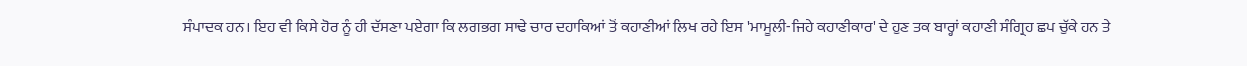ਸੰਪਾਦਕ ਹਨ। ਇਹ ਵੀ ਕਿਸੇ ਹੋਰ ਨੂੰ ਹੀ ਦੱਸਣਾ ਪਏਗਾ ਕਿ ਲਗਭਗ ਸਾਢੇ ਚਾਰ ਦਹਾਕਿਆਂ ਤੋਂ ਕਹਾਣੀਆਂ ਲਿਖ ਰਹੇ ਇਸ 'ਮਾਮੂਲੀ-ਜਿਹੇ ਕਹਾਣੀਕਾਰ' ਦੇ ਹੁਣ ਤਕ ਬਾਰ੍ਹਾਂ ਕਹਾਣੀ ਸੰਗ੍ਰਿਹ ਛਪ ਚੁੱਕੇ ਹਨ ਤੇ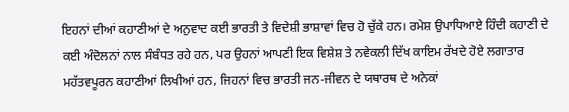ਇਹਨਾਂ ਦੀਆਂ ਕਹਾਣੀਆਂ ਦੇ ਅਨੁਵਾਦ ਕਈ ਭਾਰਤੀ ਤੇ ਵਿਦੇਸ਼ੀ ਭਾਸ਼ਾਵਾਂ ਵਿਚ ਹੋ ਚੁੱਕੇ ਹਨ। ਰਮੇਸ਼ ਉਪਾਧਿਆਏ ਹਿੰਦੀ ਕਹਾਣੀ ਦੇ ਕਈ ਅੰਦੋਲਨਾਂ ਨਾਲ ਸੰਬੰਧਤ ਰਹੇ ਹਨ, ਪਰ ਉਹਨਾਂ ਆਪਣੀ ਇਕ ਵਿਸ਼ੇਸ਼ ਤੇ ਨਵੇਕਲੀ ਦਿੱਖ ਕਾਇਮ ਰੱਖਦੇ ਹੋਏ ਲਗਾਤਾਰ ਮਹੱਤਵਪੂਰਨ ਕਹਾਣੀਆਂ ਲਿਖੀਆਂ ਹਨ, ਜਿਹਨਾਂ ਵਿਚ ਭਾਰਤੀ ਜਨ-ਜੀਵਨ ਦੇ ਯਥਾਰਥ ਦੇ ਅਨੇਕਾਂ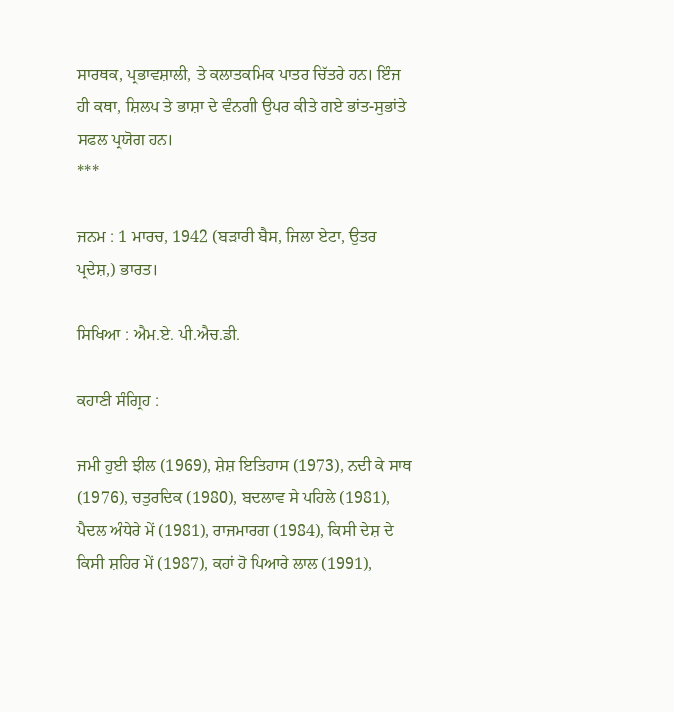ਸਾਰਥਕ, ਪ੍ਰਭਾਵਸ਼ਾਲੀ, ਤੇ ਕਲਾਤਕਮਿਕ ਪਾਤਰ ਚਿੱਤਰੇ ਹਨ। ਇੰਜ ਹੀ ਕਥਾ, ਸ਼ਿਲਪ ਤੇ ਭਾਸ਼ਾ ਦੇ ਵੰਨਗੀ ਉਪਰ ਕੀਤੇ ਗਏ ਭਾਂਤ-ਸੁਭਾਂਤੇ ਸਫਲ ਪ੍ਰਯੋਗ ਹਨ।
***

ਜਨਮ : 1 ਮਾਰਚ, 1942 (ਬੜਾਰੀ ਬੈਸ, ਜਿਲਾ ਏਟਾ, ਉਤਰ ਪ੍ਰਦੇਸ਼,) ਭਾਰਤ।

ਸਿਖਿਆ : ਐਮ.ਏ. ਪੀ.ਐਚ.ਡੀ.

ਕਹਾਣੀ ਸੰਗ੍ਰਿਹ :

ਜਮੀ ਹੁਈ ਝੀਲ (1969), ਸ਼ੇਸ਼ ਇਤਿਹਾਸ (1973), ਨਦੀ ਕੇ ਸਾਥ (1976), ਚਤੁਰਦਿਕ (1980), ਬਦਲਾਵ ਸੇ ਪਹਿਲੇ (1981), ਪੈਦਲ ਅੰਧੇਰੇ ਮੇਂ (1981), ਰਾਜਮਾਰਗ (1984), ਕਿਸੀ ਦੇਸ਼ ਦੇ ਕਿਸੀ ਸ਼ਹਿਰ ਮੇਂ (1987), ਕਹਾਂ ਹੋ ਪਿਆਰੇ ਲਾਲ (1991),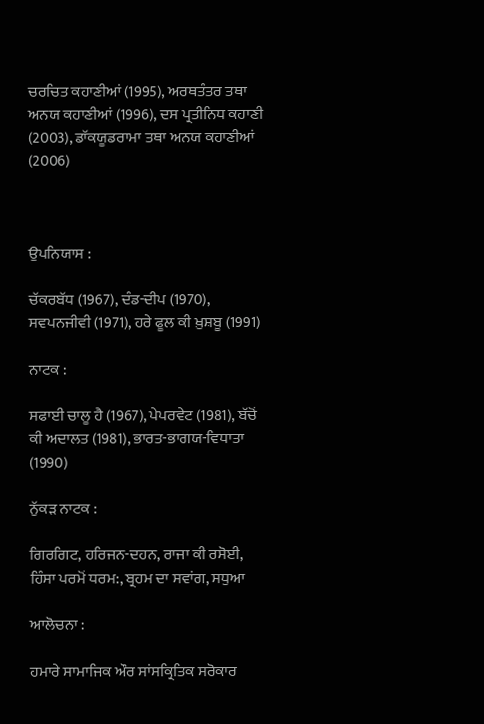ਚਰਚਿਤ ਕਹਾਣੀਆਂ (1995), ਅਰਥਤੰਤਰ ਤਥਾ ਅਨਯ ਕਹਾਣੀਆਂ (1996), ਦਸ ਪ੍ਰਤੀਨਿਧ ਕਹਾਣੀ (2003), ਡਾੱਕਯੂਡਰਾਮਾ ਤਥਾ ਅਨਯ ਕਹਾਣੀਆਂ (2006)



ਉਪਨਿਯਾਸ :

ਚੱਕਰਬੱਧ (1967), ਦੰਡ-ਦੀਪ (1970), ਸਵਪਨਜੀਵੀ (1971), ਹਰੇ ਫੂਲ ਕੀ ਖ਼ੁਸ਼ਬੂ (1991)

ਨਾਟਕ :

ਸਫਾਈ ਚਾਲੂ ਹੈ (1967), ਪੇਪਰਵੇਟ (1981), ਬੱਚੋਂ ਕੀ ਅਦਾਲਤ (1981), ਭਾਰਤ-ਭਾਗਯ-ਵਿਧਾਤਾ (1990)

ਨੁੱਕੜ ਨਾਟਕ :

ਗਿਰਗਿਟ, ਹਰਿਜਨ-ਦਹਨ, ਰਾਜਾ ਕੀ ਰਸੋਈ, ਹਿੰਸਾ ਪਰਮੋਂ ਧਰਮ:, ਬ੍ਰਹਮ ਦਾ ਸਵਾਂਗ, ਸਧੁਆ

ਆਲੋਚਨਾ :

ਹਮਾਰੇ ਸਾਮਾਜਿਕ ਔਰ ਸਾਂਸਕ੍ਰਿਤਿਕ ਸਰੋਕਾਰ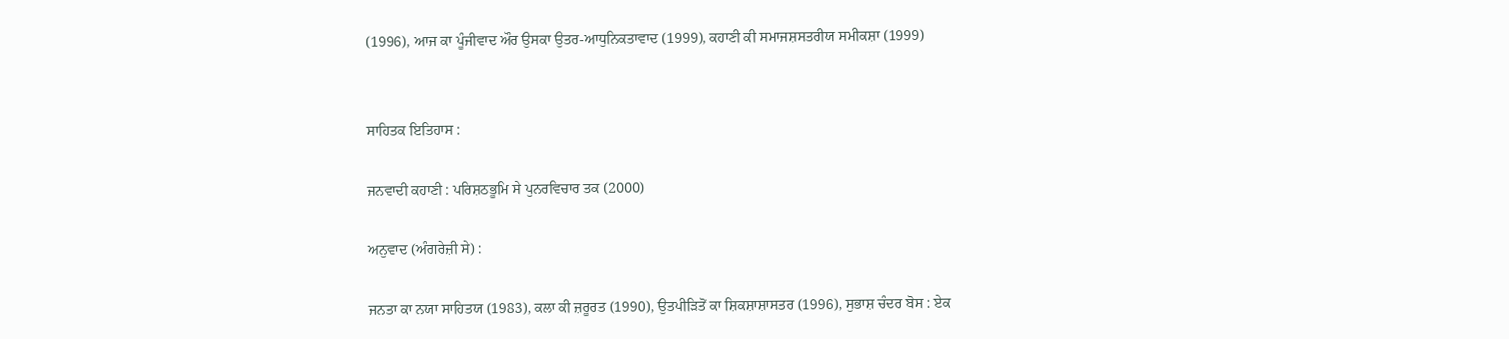(1996), ਆਜ ਕਾ ਪੂੰਜੀਵਾਦ ਔਰ ਉਸਕਾ ਉਤਰ-ਆਧੁਨਿਕਤਾਵਾਦ (1999), ਕਹਾਣੀ ਕੀ ਸਮਾਜਸ਼ਸਤਰੀਯ ਸਮੀਕਸ਼ਾ (1999)


ਸਾਹਿਤਕ ਇਤਿਹਾਸ :

ਜਨਵਾਦੀ ਕਹਾਣੀ : ਪਰਿਸ਼ਠਭੂਮਿ ਸੇ ਪੁਨਰਵਿਚਾਰ ਤਕ (2000)

ਅਨੁਵਾਦ (ਅੰਗਰੇਜ਼ੀ ਸੇ) :

ਜਨਤਾ ਕਾ ਨਯਾ ਸਾਹਿਤਯ (1983), ਕਲਾ ਕੀ ਜ਼ਰੂਰਤ (1990), ਉਤਪੀੜਿਤੋਂ ਕਾ ਸ਼ਿਕਸ਼ਾਸ਼ਾਸਤਰ (1996), ਸੁਭਾਸ਼ ਚੰਦਰ ਬੋਸ : ਏਕ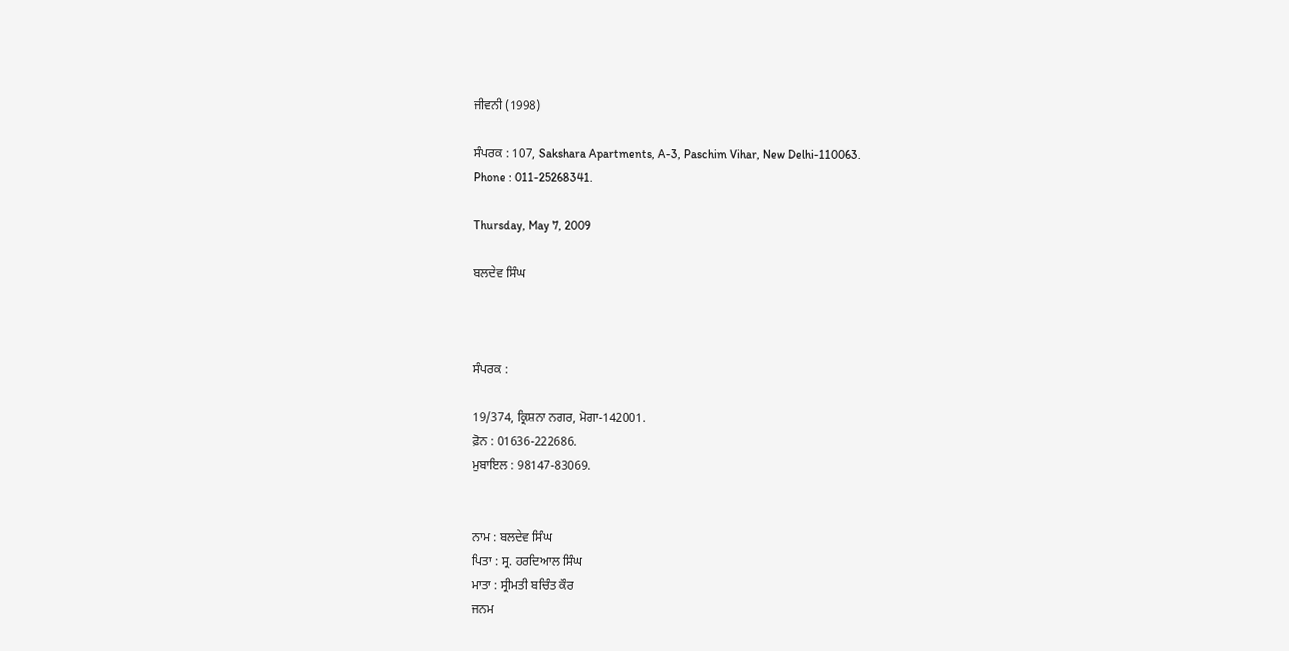ਜੀਵਨੀ (1998)

ਸੰਪਰਕ : 107, Sakshara Apartments, A-3, Paschim Vihar, New Delhi-110063.
Phone : 011-25268341.

Thursday, May 7, 2009

ਬਲਦੇਵ ਸਿੰਘ



ਸੰਪਰਕ :

19/374, ਕ੍ਰਿਸ਼ਨਾ ਨਗਰ, ਮੋਗਾ-142001.
ਫ਼ੋਨ : 01636-222686.
ਮੁਬਾਇਲ : 98147-83069.


ਨਾਮ : ਬਲਦੇਵ ਸਿੰਘ
ਪਿਤਾ : ਸ੍ਰ. ਹਰਦਿਆਲ ਸਿੰਘ
ਮਾਤਾ : ਸ੍ਰੀਮਤੀ ਬਚਿੰਤ ਕੌਰ
ਜਨਮ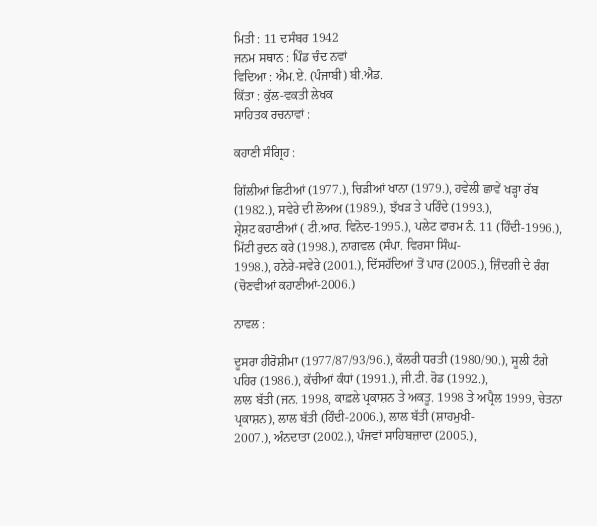ਮਿਤੀ : 11 ਦਸੰਬਰ 1942
ਜਨਮ ਸਥਾਨ : ਪਿੰਡ ਚੰਦ ਨਵਾਂ
ਵਿਦਿਆ : ਐਮ.ਏ. (ਪੰਜਾਬੀ) ਬੀ.ਐਡ.
ਕਿੱਤਾ : ਕੁੱਲ-ਵਕਤੀ ਲੇਖਕ
ਸਾਹਿਤਕ ਰਚਨਾਵਾਂ :

ਕਹਾਣੀ ਸੰਗ੍ਰਿਹ :

ਗਿੱਲੀਆਂ ਛਿਟੀਆਂ (1977.), ਚਿੜੀਆਂ ਖਾਨਾ (1979.), ਹਵੇਲੀ ਛਾਵੇਂ ਖੜ੍ਹਾ ਰੱਬ (1982.), ਸਵੇਰੇ ਦੀ ਲੋਅਅ (1989.), ਝੱਖੜ ਤੇ ਪਰਿੰਦੇ (1993.),
ਸ਼੍ਰੇਸ਼ਟ ਕਹਾਣੀਆਂ ( ਟੀ.ਆਰ. ਵਿਨੋਦ-1995.), ਪਲੇਟ ਫਾਰਮ ਨੰ. 11 (ਹਿੰਦੀ-1996.), ਮਿੱਟੀ ਰੁਦਨ ਕਰੇ (1998.), ਨਾਗਵਲ (ਸੰਪਾ. ਵਿਰਸਾ ਸਿੰਘ-
1998.), ਹਨੇਰੇ-ਸਵੇਰੇ (2001.), ਦਿੱਸਹੱਦਿਆਂ ਤੋਂ ਪਾਰ (2005.), ਜ਼ਿੰਦਗੀ ਦੇ ਰੰਗ (ਚੋਣਵੀਆਂ ਕਹਾਣੀਆਂ-2006.)

ਨਾਵਲ :

ਦੂਸਰਾ ਹੀਰੋਸ਼ੀਮਾ (1977/87/93/96.), ਕੱਲਰੀ ਧਰਤੀ (1980/90.), ਸੂਲੀ ਟੰਗੇ ਪਹਿਰ (1986.), ਕੱਚੀਆਂ ਕੰਧਾਂ (1991.), ਜੀ.ਟੀ. ਰੋਡ (1992.),
ਲਾਲ ਬੱਤੀ (ਜਨ. 1998, ਕਾਫ਼ਲੇ ਪ੍ਰਕਾਸ਼ਨ ਤੇ ਅਕਤੂ. 1998 ਤੇ ਅਪ੍ਰੈਲ 1999, ਚੇਤਨਾ ਪ੍ਰਕਾਸ਼ਨ), ਲਾਲ ਬੱਤੀ (ਹਿੰਦੀ-2006.), ਲਾਲ ਬੱਤੀ (ਸ਼ਾਹਮੁਖੀ-
2007.), ਅੰਨਦਾਤਾ (2002.), ਪੰਜਵਾਂ ਸਾਹਿਬਜ਼ਾਦਾ (2005.),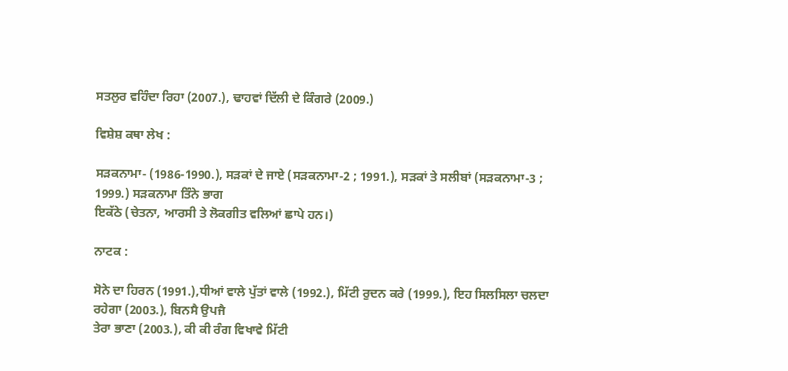ਸਤਲੁਰ ਵਹਿੰਦਾ ਰਿਹਾ (2007.), ਢਾਹਵਾਂ ਦਿੱਲੀ ਦੇ ਕਿੰਗਰੇ (2009.)

ਵਿਸ਼ੇਸ਼ ਕਥਾ ਲੇਖ :

ਸੜਕਨਾਮਾ- (1986-1990.), ਸੜਕਾਂ ਦੇ ਜਾਏ (ਸੜਕਨਾਮਾ-2 ; 1991.), ਸੜਕਾਂ ਤੇ ਸਲੀਬਾਂ (ਸੜਕਨਾਮਾ-3 ; 1999.) ਸੜਕਨਾਮਾ ਤਿੰਨੇ ਭਾਗ
ਇਕੱਠੇ (ਚੇਤਨਾ, ਆਰਸੀ ਤੇ ਲੋਕਗੀਤ ਵਲਿਆਂ ਛਾਪੇ ਹਨ।)

ਨਾਟਕ :

ਸੋਨੇ ਦਾ ਹਿਰਨ (1991.),ਧੀਆਂ ਵਾਲੇ ਪੁੱਤਾਂ ਵਾਲੇ (1992.), ਮਿੱਟੀ ਰੁਦਨ ਕਰੇ (1999.), ਇਹ ਸਿਲਸਿਲਾ ਚਲਦਾ ਰਹੇਗਾ (2003.), ਬਿਨਸੈ ਉਪਜੈ
ਤੇਰਾ ਭਾਣਾ (2003.), ਕੀ ਕੀ ਰੰਗ ਵਿਖਾਵੇ ਮਿੱਟੀ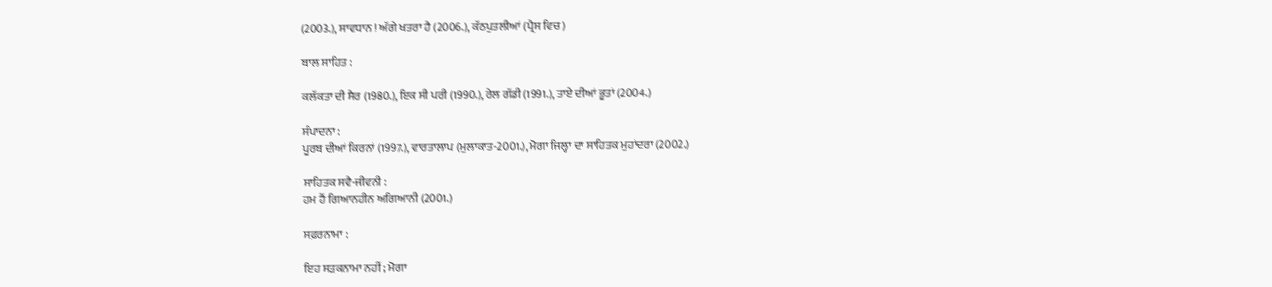(2003.), ਸਾਵਧਾਨ ! ਅੱਗੇ ਖਤਰਾ ਹੈ (2006.), ਕੱਠਪੁਤਲੀਆਂ (ਪ੍ਰੈਸ ਵਿਚ)

ਬਾਲ ਸਾਹਿਤ :

ਕਲੱਕਤਾ ਦੀ ਸੈਰ (1980.), ਇਕ ਸੀ ਪਰੀ (1990.), ਰੇਲ ਗੱਡੀ (1991.), ਤਾਏ ਦੀਆਂ ਭੂਤਾਂ (2004.)

ਸੰਪਾਦਨਾ :
ਪੂਰਬ ਦੀਆਂ ਕਿਰਨਾਂ (1997.), ਵਾਰਤਾਲਾਪ (ਮੁਲਾਕਾਤ-2001.), ਮੋਗਾ ਜਿਲ੍ਹਾ ਦਾ ਸਾਹਿਤਕ ਮੁਹਾਂਦਰਾ (2002.)

ਸਾਹਿਤਕ ਸਵੈ-ਜੀਵਨੀ :
ਹਮ ਹੈਂ ਗਿਆਨਹੀਨ ਅਗਿਆਨੀ (2001.)

ਸਫ਼ਰਨਾਮਾ :

ਇਹ ਸੜਕਨਾਮਾ ਨਹੀਂ ; ਮੋਗਾ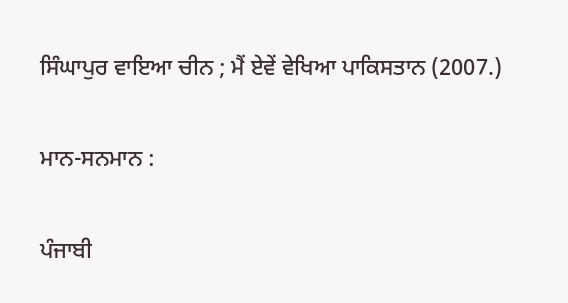ਸਿੰਘਾਪੁਰ ਵਾਇਆ ਚੀਨ ; ਮੈਂ ਏਵੇਂ ਵੇਖਿਆ ਪਾਕਿਸਤਾਨ (2007.)

ਮਾਨ-ਸਨਮਾਨ :

ਪੰਜਾਬੀ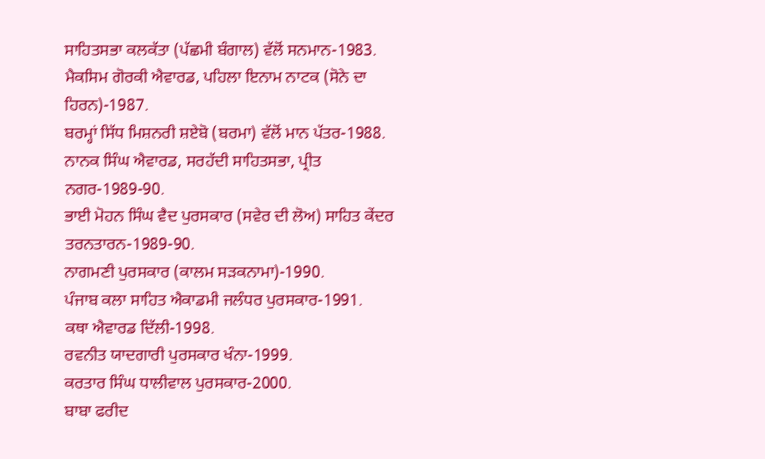ਸਾਹਿਤਸਭਾ ਕਲਕੱਤਾ (ਪੱਛਮੀ ਬੰਗਾਲ) ਵੱਲੋਂ ਸਨਮਾਨ-1983.
ਮੈਕਸਿਮ ਗੋਰਕੀ ਐਵਾਰਡ, ਪਹਿਲਾ ਇਨਾਮ ਨਾਟਕ (ਸੋਨੇ ਦਾ ਹਿਰਨ)-1987.
ਬਰਮ੍ਹਾਂ ਸਿੱਧ ਮਿਸ਼ਨਰੀ ਸ਼ਏਬੋ (ਬਰਮਾ) ਵੱਲੋਂ ਮਾਨ ਪੱਤਰ-1988.
ਨਾਨਕ ਸਿੰਘ ਐਵਾਰਡ, ਸਰਹੱਦੀ ਸਾਹਿਤਸਭਾ, ਪ੍ਰੀਤ ਨਗਰ-1989-90.
ਭਾਈ ਮੋਹਨ ਸਿੰਘ ਵੈਦ ਪੁਰਸਕਾਰ (ਸਵੇਰ ਦੀ ਲੋਅ) ਸਾਹਿਤ ਕੇਂਦਰ ਤਰਨਤਾਰਨ-1989-90.
ਨਾਗਮਣੀ ਪੁਰਸਕਾਰ (ਕਾਲਮ ਸੜਕਨਾਮਾ)-1990.
ਪੰਜਾਬ ਕਲਾ ਸਾਹਿਤ ਐਕਾਡਮੀ ਜਲੰਧਰ ਪੁਰਸਕਾਰ-1991.
ਕਥਾ ਐਵਾਰਡ ਦਿੱਲੀ-1998.
ਰਵਨੀਤ ਯਾਦਗਾਰੀ ਪੁਰਸਕਾਰ ਖੰਨਾ-1999.
ਕਰਤਾਰ ਸਿੰਘ ਧਾਲੀਵਾਲ ਪੁਰਸਕਾਰ-2000.
ਬਾਬਾ ਫਰੀਦ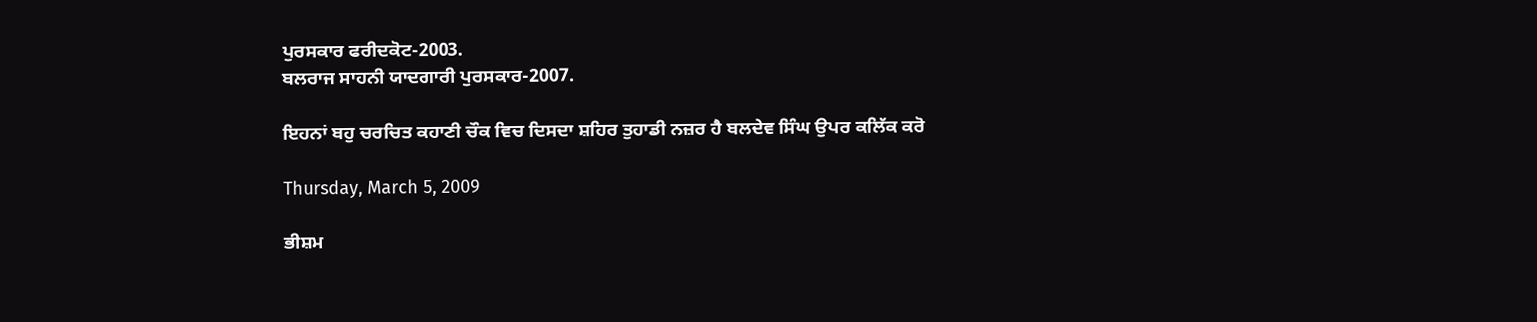ਪੁਰਸਕਾਰ ਫਰੀਦਕੋਟ-2003.
ਬਲਰਾਜ ਸਾਹਨੀ ਯਾਦਗਾਰੀ ਪੁਰਸਕਾਰ-2007.

ਇਹਨਾਂ ਬਹੁ ਚਰਚਿਤ ਕਹਾਣੀ ਚੌਕ ਵਿਚ ਦਿਸਦਾ ਸ਼ਹਿਰ ਤੁਹਾਡੀ ਨਜ਼ਰ ਹੈ ਬਲਦੇਵ ਸਿੰਘ ਉਪਰ ਕਲਿੱਕ ਕਰੋ

Thursday, March 5, 2009

ਭੀਸ਼ਮ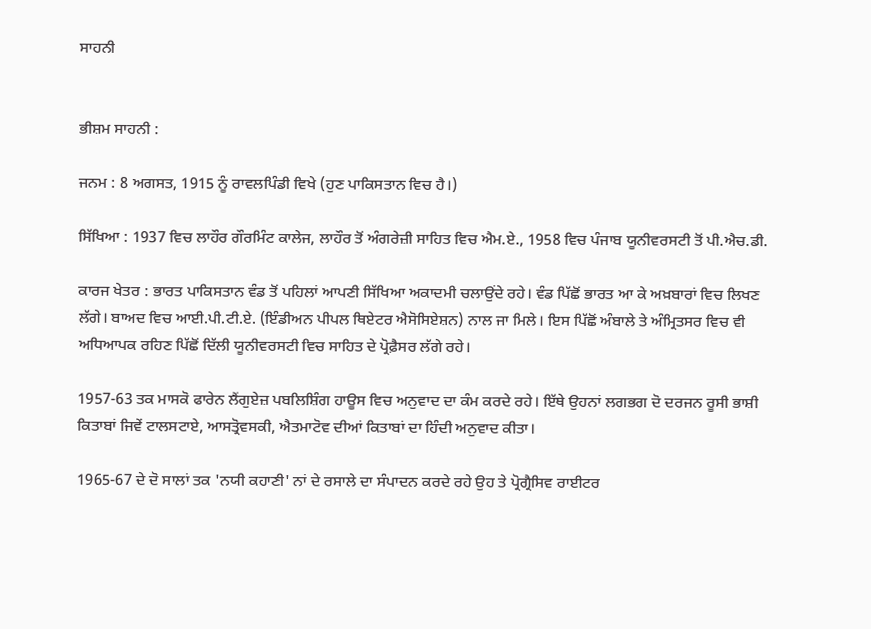ਸਾਹਨੀ


ਭੀਸ਼ਮ ਸਾਹਨੀ :

ਜਨਮ : 8 ਅਗਸਤ, 1915 ਨੂੰ ਰਾਵਲਪਿੰਡੀ ਵਿਖੇ (ਹੁਣ ਪਾਕਿਸਤਾਨ ਵਿਚ ਹੈ।)

ਸਿੱਖਿਆ : 1937 ਵਿਚ ਲਾਹੌਰ ਗੌਰਮਿੰਟ ਕਾਲੇਜ, ਲਾਹੌਰ ਤੋਂ ਅੰਗਰੇਜ਼ੀ ਸਾਹਿਤ ਵਿਚ ਐਮ.ਏ., 1958 ਵਿਚ ਪੰਜਾਬ ਯੂਨੀਵਰਸਟੀ ਤੋਂ ਪੀ.ਐਚ.ਡੀ.

ਕਾਰਜ ਖੇਤਰ : ਭਾਰਤ ਪਾਕਿਸਤਾਨ ਵੰਡ ਤੋਂ ਪਹਿਲਾਂ ਆਪਣੀ ਸਿੱਖਿਆ ਅਕਾਦਮੀ ਚਲਾਉਂਦੇ ਰਹੇ। ਵੰਡ ਪਿੱਛੋਂ ਭਾਰਤ ਆ ਕੇ ਅਖ਼ਬਾਰਾਂ ਵਿਚ ਲਿਖਣ ਲੱਗੇ। ਬਾਅਦ ਵਿਚ ਆਈ.ਪੀ.ਟੀ.ਏ. (ਇੰਡੀਅਨ ਪੀਪਲ ਥਿਏਟਰ ਐਸੋਸਿਏਸ਼ਨ) ਨਾਲ ਜਾ ਮਿਲੇ। ਇਸ ਪਿੱਛੋਂ ਅੰਬਾਲੇ ਤੇ ਅੰਮ੍ਰਿਤਸਰ ਵਿਚ ਵੀ ਅਧਿਆਪਕ ਰਹਿਣ ਪਿੱਛੋਂ ਦਿੱਲੀ ਯੂਨੀਵਰਸਟੀ ਵਿਚ ਸਾਹਿਤ ਦੇ ਪ੍ਰੋਫ਼ੈਸਰ ਲੱਗੇ ਰਹੇ।

1957-63 ਤਕ ਮਾਸਕੋ ਫਾਰੇਨ ਲੈਂਗੁਏਜ਼ ਪਬਲਿਸ਼ਿੰਗ ਹਾਊਸ ਵਿਚ ਅਨੁਵਾਦ ਦਾ ਕੰਮ ਕਰਦੇ ਰਹੇ। ਇੱਥੇ ਉਹਨਾਂ ਲਗਭਗ ਦੋ ਦਰਜਨ ਰੂਸੀ ਭਾਸ਼ੀ ਕਿਤਾਬਾਂ ਜਿਵੇਂ ਟਾਲਸਟਾਏ, ਆਸਤ੍ਰੋਵਸਕੀ, ਐਤਮਾਟੋਵ ਦੀਆਂ ਕਿਤਾਬਾਂ ਦਾ ਹਿੰਦੀ ਅਨੁਵਾਦ ਕੀਤਾ।

1965-67 ਦੇ ਦੋ ਸਾਲਾਂ ਤਕ 'ਨਯੀ ਕਹਾਣੀ' ਨਾਂ ਦੇ ਰਸਾਲੇ ਦਾ ਸੰਪਾਦਨ ਕਰਦੇ ਰਹੇ ਉਹ ਤੇ ਪ੍ਰੋਗ੍ਰੈਸਿਵ ਰਾਈਟਰ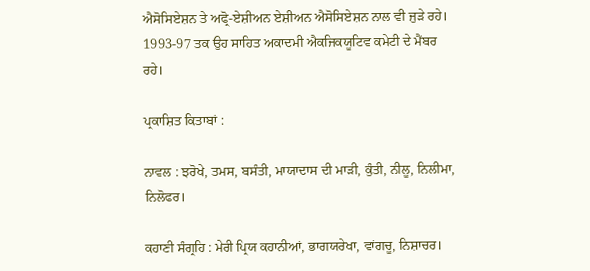ਐਸੋਸਿਏਸ਼ਨ ਤੇ ਅਫ੍ਰੋ-ਏਸ਼ੀਅਨ ਏਸ਼ੀਅਨ ਐਸੋਸਿਏਸ਼ਨ ਨਾਲ ਵੀ ਜੁੜੇ ਰਹੇ। 1993-97 ਤਕ ਉਹ ਸਾਹਿਤ ਅਕਾਦਮੀ ਐਕਜਿਕਯੂਟਿਵ ਕਮੇਟੀ ਦੇ ਮੈਂਬਰ ਰਹੇ।

ਪ੍ਰਕਾਸ਼ਿਤ ਕਿਤਾਬਾਂ :

ਨਾਵਲ : ਝਰੋਖੇ, ਤਮਸ, ਬਸੰਤੀ, ਮਾਯਾਦਾਸ ਦੀ ਮਾੜੀ, ਕੁੰਤੀ, ਨੀਲੂ, ਨਿਲੀਮਾ, ਨਿਲੋਫਰ।

ਕਹਾਣੀ ਸੰਗ੍ਰਹਿ : ਮੇਰੀ ਪ੍ਰਿਯ ਕਹਾਨੀਆਂ, ਭਾਗਯਰੇਖਾ, ਵਾਂਗਚੂ, ਨਿਸ਼ਾਚਰ।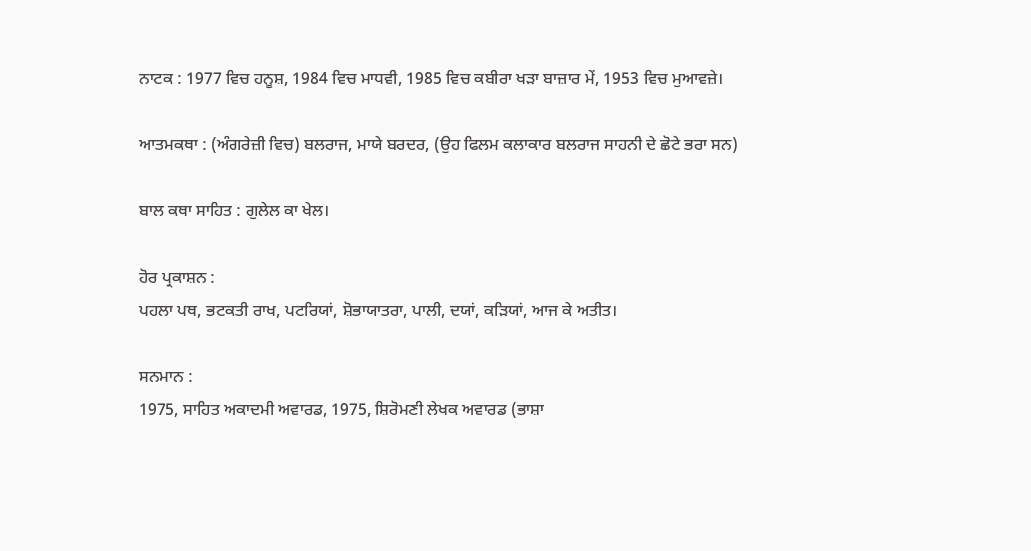ਨਾਟਕ : 1977 ਵਿਚ ਹਨੂਸ਼, 1984 ਵਿਚ ਮਾਧਵੀ, 1985 ਵਿਚ ਕਬੀਰਾ ਖੜਾ ਬਾਜ਼ਾਰ ਮੇਂ, 1953 ਵਿਚ ਮੁਆਵਜ਼ੇ।

ਆਤਮਕਥਾ : (ਅੰਗਰੇਜ਼ੀ ਵਿਚ) ਬਲਰਾਜ, ਮਾਯੇ ਬਰਦਰ, (ਉਹ ਫਿਲਮ ਕਲਾਕਾਰ ਬਲਰਾਜ ਸਾਹਨੀ ਦੇ ਛੋਟੇ ਭਰਾ ਸਨ)

ਬਾਲ ਕਥਾ ਸਾਹਿਤ : ਗੁਲੇਲ ਕਾ ਖੇਲ।

ਹੋਰ ਪ੍ਰਕਾਸ਼ਨ :
ਪਹਲਾ ਪਥ, ਭਟਕਤੀ ਰਾਖ, ਪਟਰਿਯਾਂ, ਸ਼ੋਭਾਯਾਤਰਾ, ਪਾਲੀ, ਦਯਾਂ, ਕੜਿਯਾਂ, ਆਜ ਕੇ ਅਤੀਤ।

ਸਨਮਾਨ :
1975, ਸਾਹਿਤ ਅਕਾਦਮੀ ਅਵਾਰਡ, 1975, ਸ਼ਿਰੋਮਣੀ ਲੇਖਕ ਅਵਾਰਡ (ਭਾਸ਼ਾ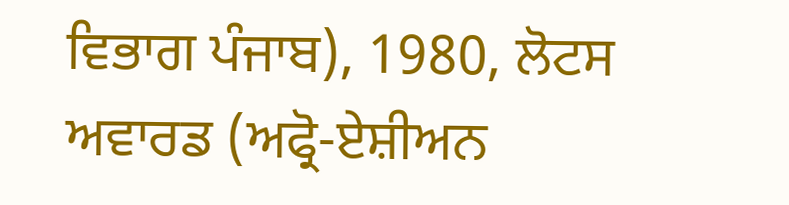ਵਿਭਾਗ ਪੰਜਾਬ), 1980, ਲੋਟਸ ਅਵਾਰਡ (ਅਫ੍ਰੋ-ਏਸ਼ੀਅਨ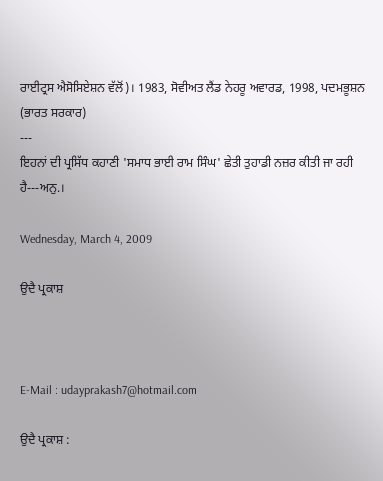ਰਾਈਟ੍ਰਸ ਐਸੋਸਿਏਸ਼ਨ ਵੱਲੋਂ)। 1983, ਸੋਵੀਅਤ ਲੈਂਡ ਨੇਹਰੂ ਅਵਾਰਡ, 1998, ਪਦਮਭੂਸ਼ਨ (ਭਾਰਤ ਸਰਕਾਰ)
---
ਇਹਨਾਂ ਦੀ ਪ੍ਰਸਿੱਧ ਕਹਾਣੀ 'ਸਮਾਧ ਭਾਈ ਰਾਮ ਸਿੰਘ' ਛੇਤੀ ਤੁਹਾਡੀ ਨਜ਼ਰ ਕੀਤੀ ਜਾ ਰਹੀ ਹੈ---ਅਨੁ.।

Wednesday, March 4, 2009

ਉਦੈ ਪ੍ਰਕਾਸ਼



E-Mail : udayprakash7@hotmail.com

ਉਦੈ ਪ੍ਰਕਾਸ਼ :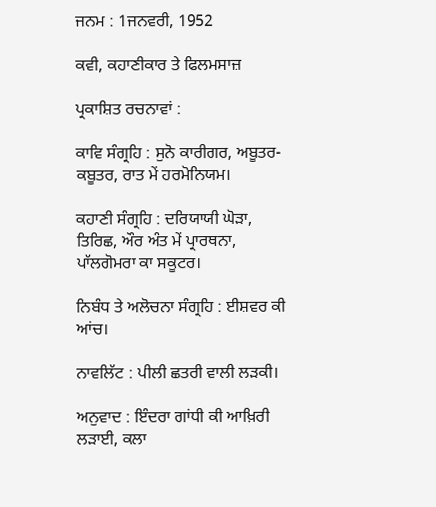ਜਨਮ : 1ਜਨਵਰੀ, 1952

ਕਵੀ, ਕਹਾਣੀਕਾਰ ਤੇ ਫਿਲਮਸਾਜ਼

ਪ੍ਰਕਾਸ਼ਿਤ ਰਚਨਾਵਾਂ :

ਕਾਵਿ ਸੰਗ੍ਰਹਿ : ਸੁਨੋ ਕਾਰੀਗਰ, ਅਬੂਤਰ-ਕਬੂਤਰ, ਰਾਤ ਮੇਂ ਹਰਮੋਨਿਯਮ।

ਕਹਾਣੀ ਸੰਗ੍ਰਹਿ : ਦਰਿਯਾਯੀ ਘੋੜਾ, ਤਿਰਿਛ, ਔਰ ਅੰਤ ਮੇਂ ਪ੍ਰਾਰਥਨਾ, ਪਾੱਲਗੋਮਰਾ ਕਾ ਸਕੂਟਰ।

ਨਿਬੰਧ ਤੇ ਅਲੋਚਨਾ ਸੰਗ੍ਰਹਿ : ਈਸ਼ਵਰ ਕੀ ਆਂਚ।

ਨਾਵਲਿੱਟ : ਪੀਲੀ ਛਤਰੀ ਵਾਲੀ ਲੜਕੀ।

ਅਨੁਵਾਦ : ਇੰਦਰਾ ਗਾਂਧੀ ਕੀ ਆਖ਼ਿਰੀ ਲੜਾਈ, ਕਲਾ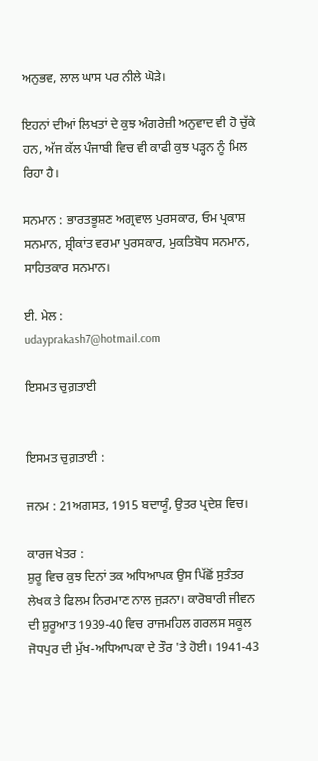ਅਨੁਭਵ, ਲਾਲ ਘਾਸ ਪਰ ਨੀਲੇ ਘੋੜੇ।

ਇਹਨਾਂ ਦੀਆਂ ਲਿਖਤਾਂ ਦੇ ਕੁਝ ਅੰਗਰੇਜ਼ੀ ਅਨੁਵਾਦ ਵੀ ਹੋ ਚੁੱਕੇ ਹਨ, ਅੱਜ ਕੱਲ ਪੰਜਾਬੀ ਵਿਚ ਵੀ ਕਾਫੀ ਕੁਝ ਪੜ੍ਹਨ ਨੂੰ ਮਿਲ ਰਿਹਾ ਹੈ।

ਸਨਮਾਨ : ਭਾਰਤਭੂਸ਼ਣ ਅਗ੍ਰਵਾਲ ਪੁਰਸਕਾਰ, ਓਮ ਪ੍ਰਕਾਸ਼ ਸਨਮਾਨ, ਸ਼੍ਰੀਕਾਂਤ ਵਰਮਾ ਪੁਰਸਕਾਰ, ਮੁਕਤਿਬੋਧ ਸਨਮਾਨ, ਸਾਹਿਤਕਾਰ ਸਨਮਾਨ।

ਈ. ਮੇਲ :
udayprakash7@hotmail.com

ਇਸਮਤ ਚੁਗ਼ਤਾਈ


ਇਸਮਤ ਚੁਗ਼ਤਾਈ :

ਜਨਮ : 21ਅਗਸਤ, 1915 ਬਦਾਯੂੰ, ਉਤਰ ਪ੍ਰਦੇਸ਼ ਵਿਚ।

ਕਾਰਜ ਖੇਤਰ :
ਸ਼ੁਰੂ ਵਿਚ ਕੁਝ ਦਿਨਾਂ ਤਕ ਅਧਿਆਪਕ ਉਸ ਪਿੱਛੋਂ ਸੁਤੰਤਰ ਲੇਖਕ ਤੇ ਫਿਲਮ ਨਿਰਮਾਣ ਨਾਲ ਜੁੜਨਾ। ਕਾਰੋਬਾਰੀ ਜੀਵਨ ਦੀ ਸ਼ੁਰੂਆਤ 1939-40 ਵਿਚ ਰਾਜਮਹਿਲ ਗਰਲਸ ਸਕੂਲ ਜੋਧਪੁਰ ਦੀ ਮੁੱਖ-ਅਧਿਆਪਕਾ ਦੇ ਤੌਰ 'ਤੇ ਹੋਈ। 1941-43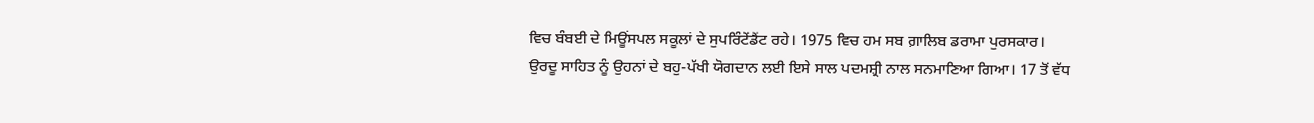ਵਿਚ ਬੰਬਈ ਦੇ ਮਿਊਂਸਪਲ ਸਕੂਲਾਂ ਦੇ ਸੁਪਰਿੰਟੇਂਡੈਂਟ ਰਹੇ। 1975 ਵਿਚ ਹਮ ਸਬ ਗ਼ਾਲਿਬ ਡਰਾਮਾ ਪੁਰਸਕਾਰ। ਉਰਦੂ ਸਾਹਿਤ ਨੂੰ ਉਹਨਾਂ ਦੇ ਬਹੁ-ਪੱਖੀ ਯੋਗਦਾਨ ਲਈ ਇਸੇ ਸਾਲ ਪਦਮਸ਼੍ਰੀ ਨਾਲ ਸਨਮਾਣਿਆ ਗਿਆ। 17 ਤੋਂ ਵੱਧ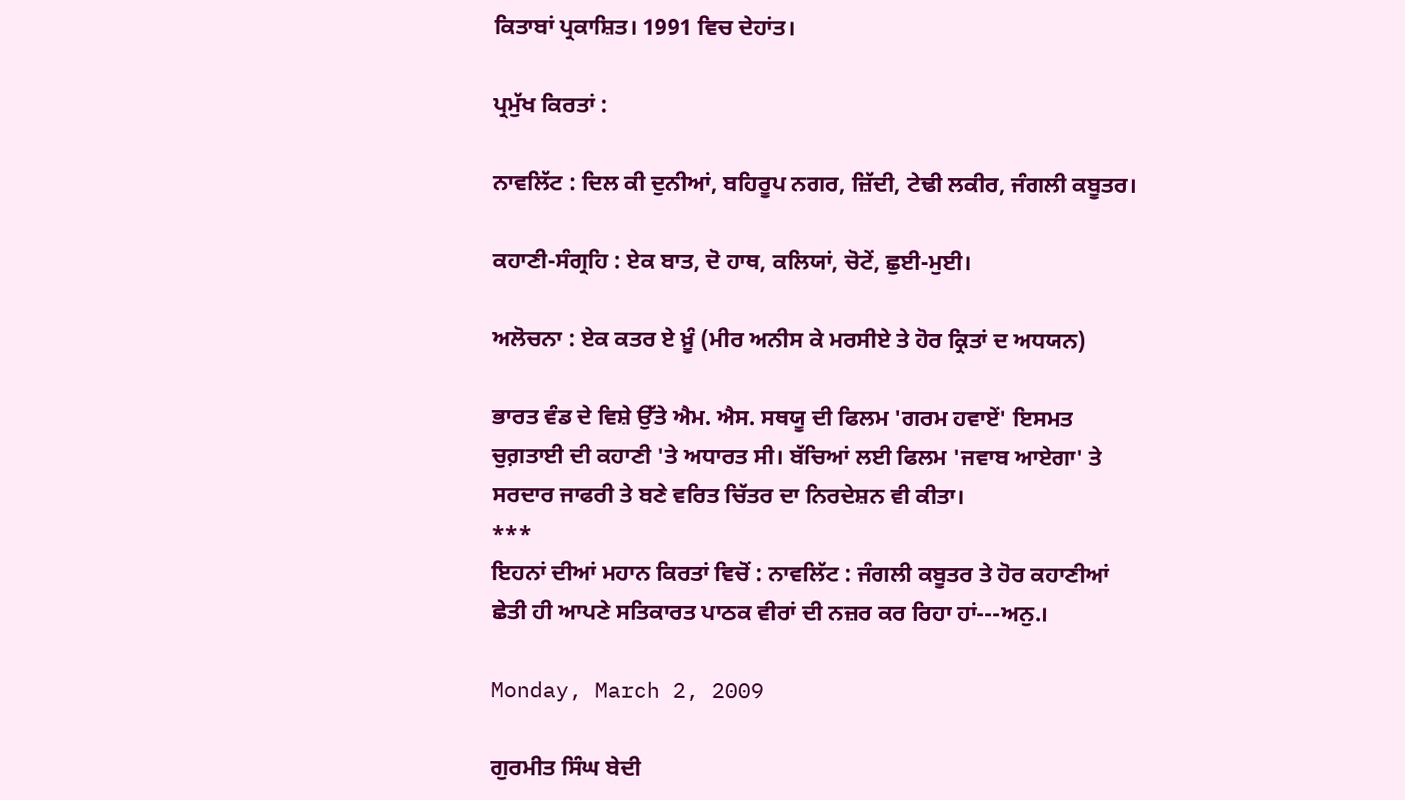ਕਿਤਾਬਾਂ ਪ੍ਰਕਾਸ਼ਿਤ। 1991 ਵਿਚ ਦੇਹਾਂਤ।

ਪ੍ਰਮੁੱਖ ਕਿਰਤਾਂ :

ਨਾਵਲਿੱਟ : ਦਿਲ ਕੀ ਦੁਨੀਆਂ, ਬਹਿਰੂਪ ਨਗਰ, ਜ਼ਿੱਦੀ, ਟੇਢੀ ਲਕੀਰ, ਜੰਗਲੀ ਕਬੂਤਰ।

ਕਹਾਣੀ-ਸੰਗ੍ਰਹਿ : ਏਕ ਬਾਤ, ਦੋ ਹਾਥ, ਕਲਿਯਾਂ, ਚੋਟੇਂ, ਛੁਈ-ਮੁਈ।

ਅਲੋਚਨਾ : ਏਕ ਕਤਰ ਏ ਖ਼ੂੰ (ਮੀਰ ਅਨੀਸ ਕੇ ਮਰਸੀਏ ਤੇ ਹੋਰ ਕ੍ਰਿਤਾਂ ਦ ਅਧਯਨ)

ਭਾਰਤ ਵੰਡ ਦੇ ਵਿਸ਼ੇ ਉੱਤੇ ਐਮ. ਐਸ. ਸਥਯੂ ਦੀ ਫਿਲਮ 'ਗਰਮ ਹਵਾਏਂ' ਇਸਮਤ ਚੁਗ਼ਤਾਈ ਦੀ ਕਹਾਣੀ 'ਤੇ ਅਧਾਰਤ ਸੀ। ਬੱਚਿਆਂ ਲਈ ਫਿਲਮ 'ਜਵਾਬ ਆਏਗਾ' ਤੇ ਸਰਦਾਰ ਜਾਫਰੀ ਤੇ ਬਣੇ ਵਰਿਤ ਚਿੱਤਰ ਦਾ ਨਿਰਦੇਸ਼ਨ ਵੀ ਕੀਤਾ।
***
ਇਹਨਾਂ ਦੀਆਂ ਮਹਾਨ ਕਿਰਤਾਂ ਵਿਚੋਂ : ਨਾਵਲਿੱਟ : ਜੰਗਲੀ ਕਬੂਤਰ ਤੇ ਹੋਰ ਕਹਾਣੀਆਂ ਛੇਤੀ ਹੀ ਆਪਣੇ ਸਤਿਕਾਰਤ ਪਾਠਕ ਵੀਰਾਂ ਦੀ ਨਜ਼ਰ ਕਰ ਰਿਹਾ ਹਾਂ---ਅਨੁ.।

Monday, March 2, 2009

ਗੁਰਮੀਤ ਸਿੰਘ ਬੇਦੀ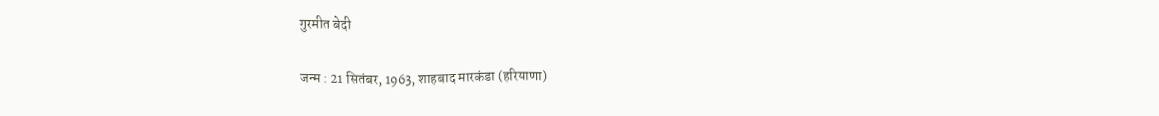गुरमीत बेदी

जन्म : 21 सितंबर, 1963, शाहबाद मारकंडा (हरियाणा)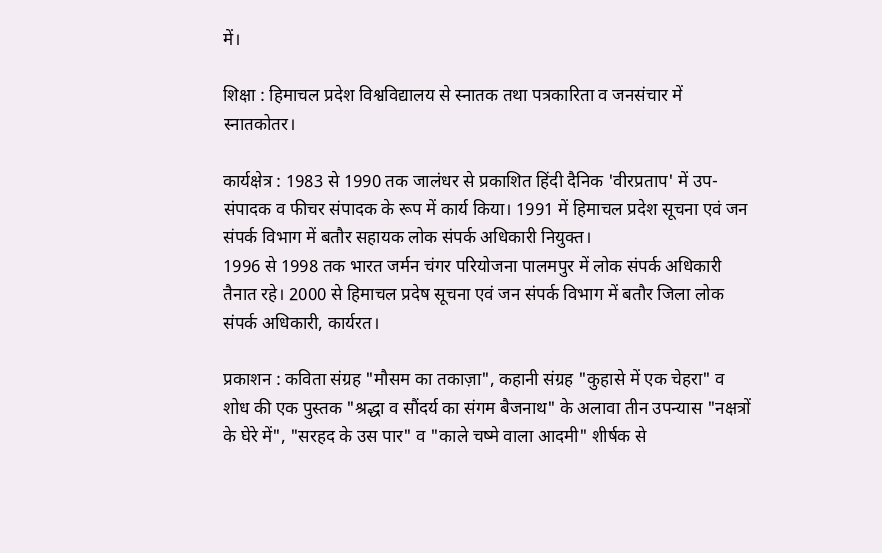में।

शिक्षा : हिमाचल प्रदेश विश्वविद्यालय से स्नातक तथा पत्रकारिता व जनसंचार में स्नातकोतर।

कार्यक्षेत्र : 1983 से 1990 तक जालंधर से प्रकाशित हिंदी दैनिक 'वीरप्रताप' में उप-संपादक व फीचर संपादक के रूप में कार्य किया। 1991 में हिमाचल प्रदेश सूचना एवं जन संपर्क विभाग में बतौर सहायक लोक संपर्क अधिकारी नियुक्त।
1996 से 1998 तक भारत जर्मन चंगर परियोजना पालमपुर में लोक संपर्क अधिकारी तैनात रहे। 2000 से हिमाचल प्रदेष सूचना एवं जन संपर्क विभाग में बतौर जिला लोक संपर्क अधिकारी, कार्यरत।

प्रकाशन : कविता संग्रह "मौसम का तकाज़ा", कहानी संग्रह "कुहासे में एक चेहरा" व शोध की एक पुस्तक "श्रद्धा व सौंदर्य का संगम बैजनाथ" के अलावा तीन उपन्यास "नक्षत्रों के घेरे में", "सरहद के उस पार" व "काले चष्मे वाला आदमी" शीर्षक से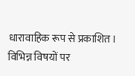धारावाहिक रूप से प्रकाशित। विभिन्न विषयों पर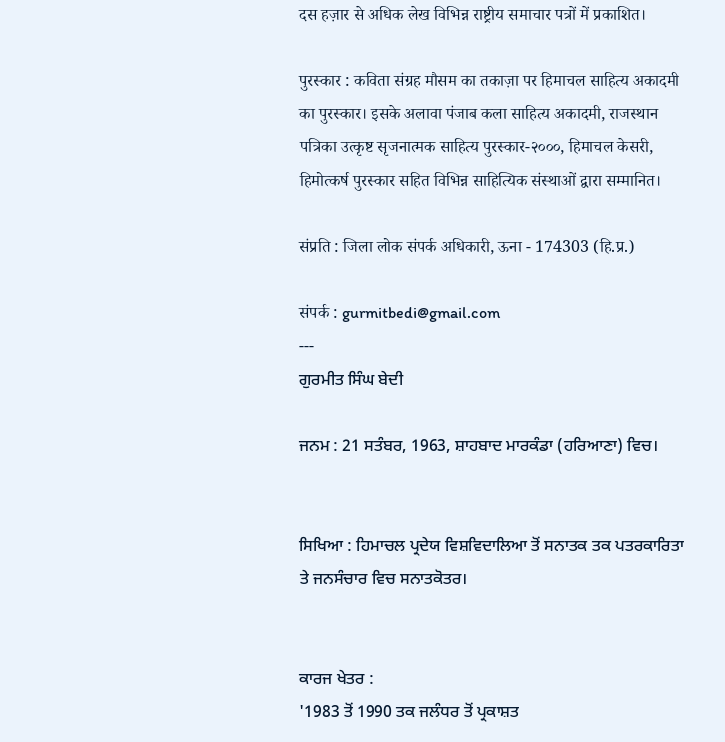दस हज़ार से अधिक लेख विभिन्न राष्ट्रीय समाचार पत्रों में प्रकाशित।

पुरस्कार : कविता संग्रह मौसम का तकाज़ा पर हिमाचल साहित्य अकादमी का पुरस्कार। इसके अलावा पंजाब कला साहित्य अकादमी, राजस्थान पत्रिका उत्कृष्ट सृजनात्मक साहित्य पुरस्कार-२०००, हिमाचल केसरी, हिमोत्कर्ष पुरस्कार सहित विभिन्न साहित्यिक संस्थाओं द्वारा सम्मानित।

संप्रति : जिला लोक संपर्क अधिकारी, ऊना - 174303 (हि.प्र.)

संपर्क : gurmitbedi@gmail.com
---
ਗੁਰਮੀਤ ਸਿੰਘ ਬੇਦੀ

ਜਨਮ : 21 ਸਤੰਬਰ, 1963, ਸ਼ਾਹਬਾਦ ਮਾਰਕੰਡਾ (ਹਰਿਆਣਾ) ਵਿਚ।


ਸਿਖਿਆ : ਹਿਮਾਚਲ ਪ੍ਰਦੇਯ ਵਿਸ਼ਵਿਦਾਲਿਆ ਤੋਂ ਸਨਾਤਕ ਤਕ ਪਤਰਕਾਰਿਤਾ ਤੇ ਜਨਸੰਚਾਰ ਵਿਚ ਸਨਾਤਕੋਤਰ।


ਕਾਰਜ ਖੇਤਰ :
'1983 ਤੋਂ 1990 ਤਕ ਜਲੰਧਰ ਤੋਂ ਪ੍ਰਕਾਸ਼ਤ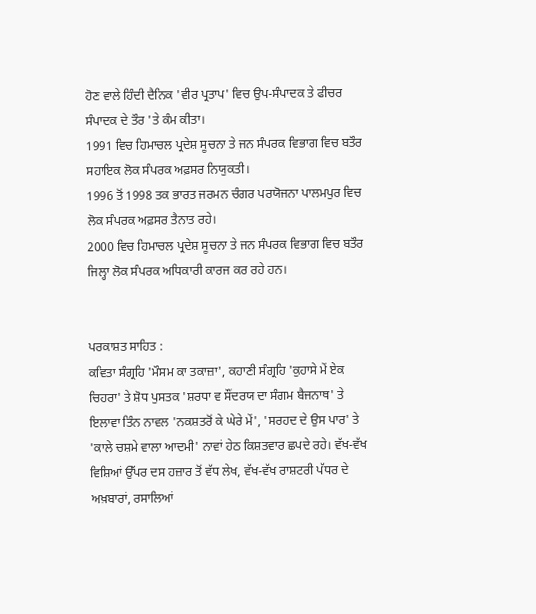ਹੋਣ ਵਾਲੇ ਹਿੰਦੀ ਦੈਨਿਕ 'ਵੀਰ ਪ੍ਰਤਾਪ' ਵਿਚ ਉਪ-ਸੰਪਾਦਕ ਤੇ ਫੀਚਰ ਸੰਪਾਦਕ ਦੇ ਤੌਰ 'ਤੇ ਕੰਮ ਕੀਤਾ।
1991 ਵਿਚ ਹਿਮਾਚਲ ਪ੍ਰਦੇਸ਼ ਸੂਚਨਾ ਤੇ ਜਨ ਸੰਪਰਕ ਵਿਭਾਗ ਵਿਚ ਬਤੌਰ ਸਹਾਇਕ ਲੋਕ ਸੰਪਰਕ ਅਫ਼ਸਰ ਨਿਯੁਕਤੀ।
1996 ਤੋਂ 1998 ਤਕ ਭਾਰਤ ਜਰਮਨ ਚੰਗਰ ਪਰਯੋਜਨਾ ਪਾਲਮਪੁਰ ਵਿਚ ਲੋਕ ਸੰਪਰਕ ਅਫ਼ਸਰ ਤੈਨਾਤ ਰਹੇ।
2000 ਵਿਚ ਹਿਮਾਚਲ ਪ੍ਰਦੇਸ਼ ਸੂਚਨਾ ਤੇ ਜਨ ਸੰਪਰਕ ਵਿਭਾਗ ਵਿਚ ਬਤੌਰ ਜਿਲ੍ਹਾ ਲੋਕ ਸੰਪਰਕ ਅਧਿਕਾਰੀ ਕਾਰਜ ਕਰ ਰਹੇ ਹਨ।


ਪਰਕਾਸ਼ਤ ਸਾਹਿਤ :
ਕਵਿਤਾ ਸੰਗ੍ਰਹਿ 'ਮੌਸਮ ਕਾ ਤਕਾਜ਼ਾ', ਕਹਾਣੀ ਸੰਗ੍ਰਹਿ 'ਕੁਹਾਸੇ ਮੇਂ ਏਕ ਚਿਹਰਾ' ਤੇ ਸ਼ੋਧ ਪੁਸਤਕ 'ਸ਼ਰਧਾ ਵ ਸੌਂਦਰਯ ਦਾ ਸੰਗਮ ਬੈਜਨਾਥ' ਤੇ ਇਲਾਵਾ ਤਿੰਨ ਨਾਵਲ 'ਨਕਸ਼ਤਰੋਂ ਕੇ ਘੇਰੇ ਮੇਂ', 'ਸਰਹਦ ਦੇ ਉਸ ਪਾਰ' ਤੇ 'ਕਾਲੇ ਚਸ਼ਮੇ ਵਾਲਾ ਆਦਮੀ' ਨਾਵਾਂ ਹੇਠ ਕਿਸ਼ਤਵਾਰ ਛਪਦੇ ਰਹੇ। ਵੱਖ-ਵੱਖ ਵਿਸ਼ਿਆਂ ਉੱਪਰ ਦਸ ਹਜ਼ਾਰ ਤੋਂ ਵੱਧ ਲੇਖ, ਵੱਖ-ਵੱਖ ਰਾਸ਼ਟਰੀ ਪੱਧਰ ਦੇ ਅਖ਼ਬਾਰਾਂ, ਰਸਾਲਿਆਂ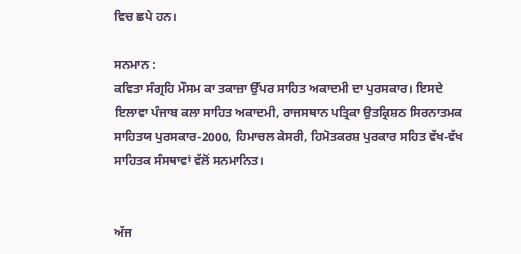ਵਿਚ ਛਪੇ ਹਨ।

ਸਨਮਾਨ :
ਕਵਿਤਾ ਸੰਗ੍ਰਹਿ ਮੌਸਮ ਕਾ ਤਕਾਜ਼ਾ ਉੱਪਰ ਸਾਹਿਤ ਅਕਾਦਮੀ ਦਾ ਪੁਰਸਕਾਰ। ਇਸਦੇ ਇਲਾਵਾ ਪੰਜਾਬ ਕਲਾ ਸਾਹਿਤ ਅਕਾਦਮੀ, ਰਾਜਸਥਾਨ ਪਤ੍ਰਿਕਾ ਉਤਕ੍ਰਿਸ਼ਠ ਸਿਰਨਾਤਮਕ ਸਾਹਿਤਯ ਪੁਰਸਕਾਰ-2000, ਹਿਮਾਚਲ ਕੇਸਰੀ, ਹਿਮੋਤਕਰਸ਼ ਪੁਰਕਾਰ ਸਹਿਤ ਵੱਖ-ਵੱਖ ਸਾਹਿਤਕ ਸੰਸਥਾਵਾਂ ਵੱਲੋਂ ਸਨਮਾਨਿਤ।


ਅੱਜ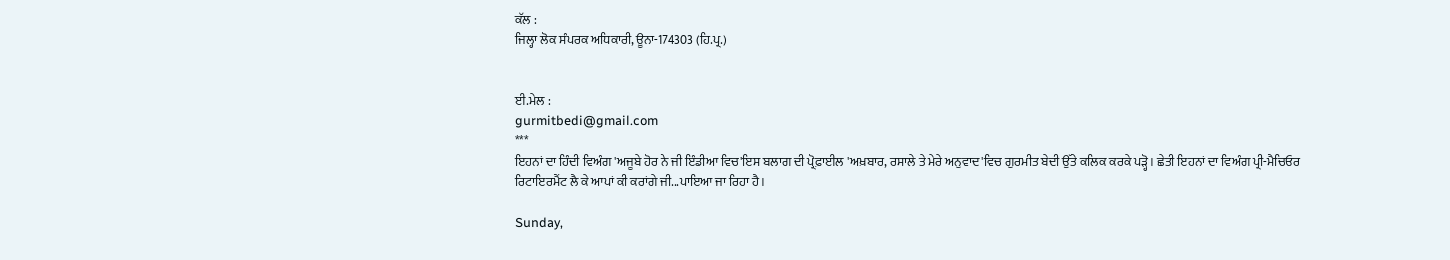ਕੱਲ :
ਜਿਲ੍ਹਾ ਲੋਕ ਸੰਪਰਕ ਅਧਿਕਾਰੀ, ਊਨਾ-174303 (ਹਿ.ਪ੍ਰ.)


ਈ.ਮੇਲ :
gurmitbedi@gmail.com
***
ਇਹਨਾਂ ਦਾ ਹਿੰਦੀ ਵਿਅੰਗ 'ਅਜੂਬੇ ਹੋਰ ਨੇ ਜੀ ਇੰਡੀਆ ਵਿਚ'ਇਸ ਬਲਾਗ ਦੀ ਪ੍ਰੋਫ਼ਾਈਲ 'ਅਖ਼ਬਾਰ, ਰਸਾਲੇ ਤੇ ਮੇਰੇ ਅਨੁਵਾਦ'ਵਿਚ ਗੁਰਮੀਤ ਬੇਦੀ ਉੱਤੇ ਕਲਿਕ ਕਰਕੇ ਪੜ੍ਹੋ। ਛੇਤੀ ਇਹਨਾਂ ਦਾ ਵਿਅੰਗ ਪ੍ਰੀ-ਮੈਚਿਓਰ ਰਿਟਾਇਰਮੈਂਟ ਲੈ ਕੇ ਆਪਾਂ ਕੀ ਕਰਾਂਗੇ ਜੀ...ਪਾਇਆ ਜਾ ਰਿਹਾ ਹੈ।

Sunday,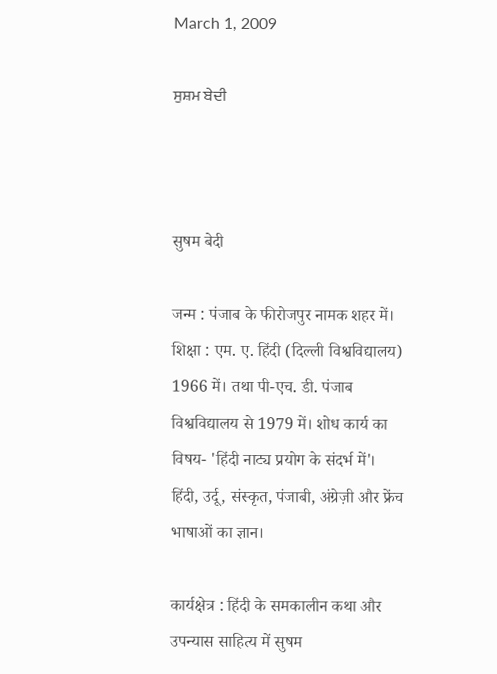March 1, 2009

ਸੁਸ਼ਮ ਬੇਦੀ



सुषम बेदी

जन्म : पंजाब के फीरोजपुर नामक शहर में।
शिक्षा : एम. ए. हिंदी (दिल्ली विश्वविद्यालय) 1966 में। तथा पी-एच. डी. पंजाब विश्वविद्यालय से 1979 में। शोध कार्य का विषय- 'हिंदी नाट्य प्रयोग के संदर्भ में'। हिंदी, उर्दू, संस्कृत, पंजाबी, अंग्रेज़ी और फ्रेंच भाषाओं का ज्ञान।

कार्यक्षेत्र : हिंदी के समकालीन कथा और उपन्यास साहित्य में सुषम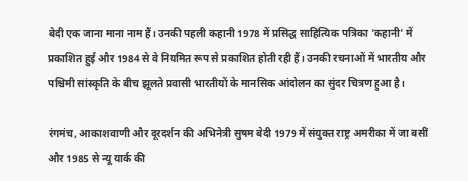बेदी एक जाना माना नाम हैं। उनकी पहली कहानी 1978 में प्रसिद्ध साहित्यिक पत्रिका 'कहानी' में प्रकाशित हुई और 1984 से वे नियमित रूप से प्रकाशित होती रही हैं। उनकी रचनाओं में भारतीय और पश्चिमी सांस्कृति के बीच झूलते प्रवासी भारतीयों के मानसिक आंदोलन का सुंदर चित्रण हुआ है।

रंगमंच, आकाशवाणी और दूरदर्शन की अभिनेत्री सुषम बेदी 1979 में संयुक्त राष्ट्र अमरीका में जा बसीं और 1985 से न्यू यार्क की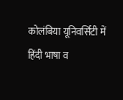कोलंबिया यूनिवर्सिटी में हिंदी भाषा व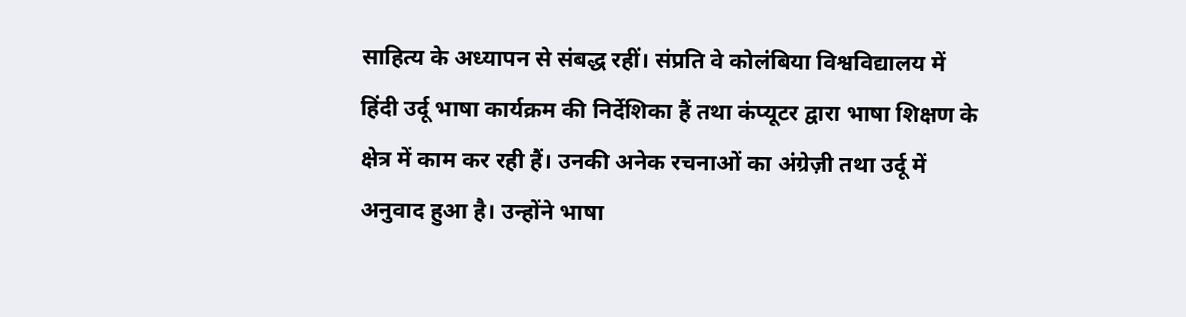साहित्य के अध्यापन से संबद्ध रहीं। संप्रति वे कोलंबिया विश्वविद्यालय में हिंदी उर्दू भाषा कार्यक्रम की निर्देशिका हैं तथा कंप्यूटर द्वारा भाषा शिक्षण के क्षेत्र में काम कर रही हैं। उनकी अनेक रचनाओं का अंग्रेज़ी तथा उर्दू में अनुवाद हुआ है। उन्होंने भाषा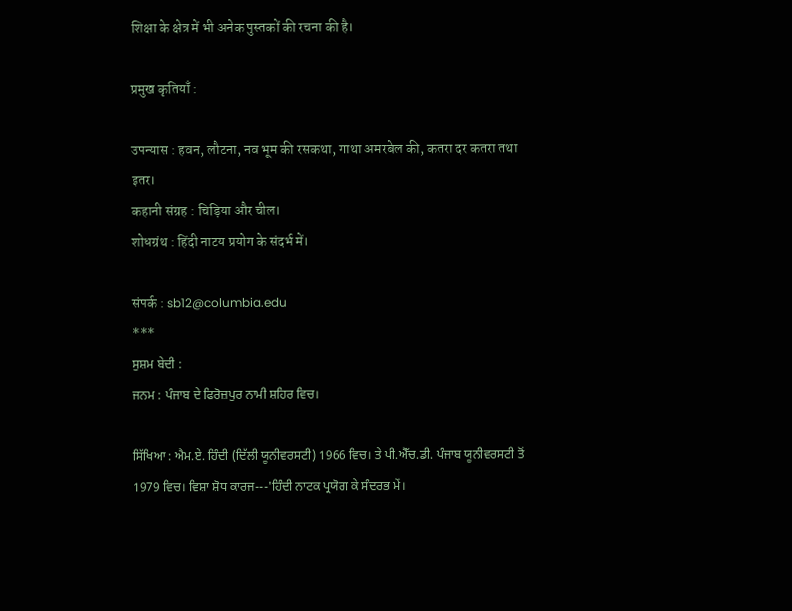शिक्षा के क्षेत्र में भी अनेक पुस्तकों की रचना की है।

प्रमुख कृतियाँ :

उपन्यास : हवन, लौटना, नव भूम की रसकथा, गाथा अमरबेल की, कतरा दर कतरा तथा इतर।
कहानी संग्रह : चिड़िया और चील।
शोधग्रंथ : हिंदी नाटय प्रयोग के संदर्भ में।

संपर्क : sb12@columbia.edu
***
ਸੁਸ਼ਮ ਬੇਦੀ :
ਜਨਮ : ਪੰਜਾਬ ਦੇ ਫਿਰੋਜ਼ਪੁਰ ਨਾਮੀ ਸ਼ਹਿਰ ਵਿਚ।

ਸਿੱਖਿਆ : ਐਮ.ਏ. ਹਿੰਦੀ (ਦਿੱਲੀ ਯੂਨੀਵਰਸਟੀ) 1966 ਵਿਚ। ਤੇ ਪੀ.ਐੱਚ.ਡੀ. ਪੰਜਾਬ ਯੂਨੀਵਰਸਟੀ ਤੋਂ 1979 ਵਿਚ। ਵਿਸ਼ਾ ਸ਼ੋਧ ਕਾਰਜ---'ਹਿੰਦੀ ਨਾਟਕ ਪ੍ਰਯੋਗ ਕੇ ਸੰਦਰਭ ਮੇਂ।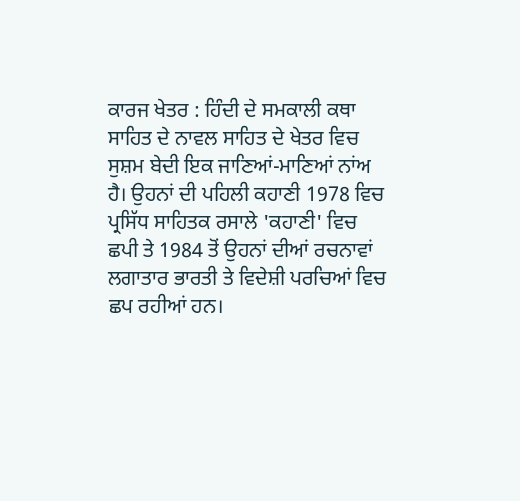ਕਾਰਜ ਖੇਤਰ : ਹਿੰਦੀ ਦੇ ਸਮਕਾਲੀ ਕਥਾ ਸਾਹਿਤ ਦੇ ਨਾਵਲ ਸਾਹਿਤ ਦੇ ਖੇਤਰ ਵਿਚ ਸੁਸ਼ਮ ਬੇਦੀ ਇਕ ਜਾਣਿਆਂ-ਮਾਣਿਆਂ ਨਾਂਅ ਹੈ। ਉਹਨਾਂ ਦੀ ਪਹਿਲੀ ਕਹਾਣੀ 1978 ਵਿਚ ਪ੍ਰਸਿੱਧ ਸਾਹਿਤਕ ਰਸਾਲੇ 'ਕਹਾਣੀ' ਵਿਚ ਛਪੀ ਤੇ 1984 ਤੋਂ ਉਹਨਾਂ ਦੀਆਂ ਰਚਨਾਵਾਂ ਲਗਾਤਾਰ ਭਾਰਤੀ ਤੇ ਵਿਦੇਸ਼ੀ ਪਰਚਿਆਂ ਵਿਚ ਛਪ ਰਹੀਆਂ ਹਨ।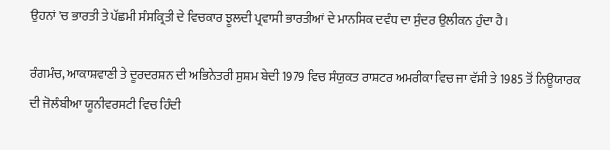ਉਹਨਾਂ 'ਚ ਭਾਰਤੀ ਤੇ ਪੱਛਮੀ ਸੰਸਕ੍ਰਿਤੀ ਦੇ ਵਿਚਕਾਰ ਝੂਲਦੀ ਪ੍ਰਵਾਸੀ ਭਾਰਤੀਆਂ ਦੇ ਮਾਨਸਿਕ ਦਵੰਧ ਦਾ ਸੁੰਦਰ ਉਲੀਕਨ ਹੁੰਦਾ ਹੈ।

ਰੰਗਮੰਚ, ਆਕਾਸ਼ਵਾਣੀ ਤੇ ਦੂਰਦਰਸ਼ਨ ਦੀ ਅਭਿਨੇਤਰੀ ਸੁਸ਼ਮ ਬੇਦੀ 1979 ਵਿਚ ਸੰਯੁਕਤ ਰਾਸ਼ਟਰ ਅਮਰੀਕਾ ਵਿਚ ਜਾ ਵੱਸੀ ਤੇ 1985 ਤੋਂ ਨਿਊਯਾਰਕ ਦੀ ਜੋਲੰਬੀਆ ਯੂਨੀਵਰਸਟੀ ਵਿਚ ਹਿੰਦੀ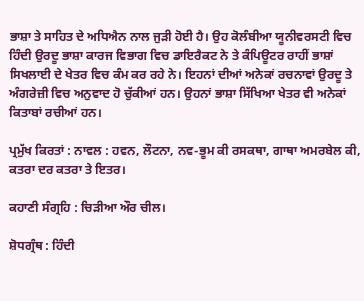ਭਾਸ਼ਾ ਤੇ ਸਾਹਿਤ ਦੇ ਅਧਿਐਨ ਨਾਲ ਜੁੜੀ ਹੋਈ ਹੈ। ਉਹ ਕੋਲੰਬੀਆ ਯੂਨੀਵਰਸਟੀ ਵਿਚ ਹਿੰਦੀ ਉਰਦੂ ਭਾਸ਼ਾ ਕਾਰਜ ਵਿਭਾਗ ਵਿਚ ਡਾਇਰੈਕਟ ਨੇ ਤੇ ਕੰਪਿਊਟਰ ਰਾਹੀਂ ਭਾਸ਼ਾਂ ਸਿਖਲਾਈ ਦੇ ਖੇਤਰ ਵਿਚ ਕੰਮ ਕਰ ਰਹੇ ਨੇ। ਇਹਨਾਂ ਦੀਆਂ ਅਨੇਕਾਂ ਰਚਨਾਵਾਂ ਉਰਦੂ ਤੇ ਅੰਗਰੇਜ਼ੀ ਵਿਚ ਅਨੁਵਾਦ ਹੋ ਚੁੱਕੀਆਂ ਹਨ। ਉਹਨਾਂ ਭਾਸ਼ਾ ਸਿੱਖਿਆ ਖੇਤਰ ਵੀ ਅਨੇਕਾਂ ਕਿਤਾਬਾਂ ਰਚੀਆਂ ਹਨ।

ਪ੍ਰਮੁੱਖ ਕਿਰਤਾਂ : ਨਾਵਲ : ਹਵਨ, ਲੌਟਨਾ, ਨਵ-ਭੂਮ ਕੀ ਰਸਕਥਾ, ਗਾਥਾ ਅਮਰਬੇਲ ਕੀ, ਕਤਰਾ ਦਰ ਕਤਰਾ ਤੇ ਇਤਰ।

ਕਹਾਣੀ ਸੰਗ੍ਰਹਿ : ਚਿੜੀਆ ਔਰ ਚੀਲ।

ਸ਼ੋਧਗ੍ਰੰਥ : ਹਿੰਦੀ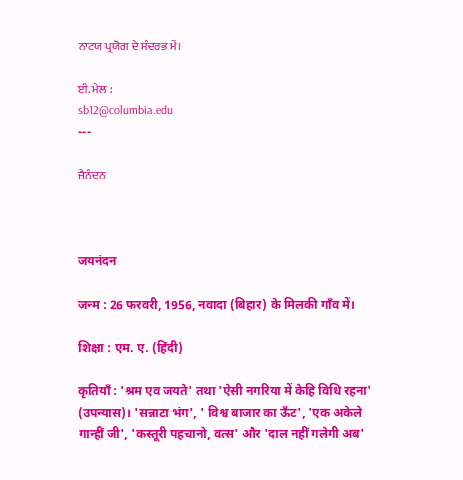ਨਾਟਯ ਪ੍ਰਯੋਗ ਦੇ ਸੰਦਰਭ ਮੇਂ।

ਈ. ਮੇਲ :
sb12@columbia.edu
---

ਜੈਨੰਦਨ



जयनंदन

जन्म : 26 फरवरी, 1956, नवादा (बिहार) के मिलकी गाँव में।

शिक्षा : एम. ए. (हिंदी)

कृतियाँ : 'श्रम एव जयते' तथा 'ऐसी नगरिया में केहि विधि रहना' (उपन्यास)। 'सन्नाटा भंग', ' विश्व बाजार का ऊँट', 'एक अकेले गान्हीं जी', 'कस्तूरी पहचानो, वत्स' और 'दाल नहीं गलेगी अब'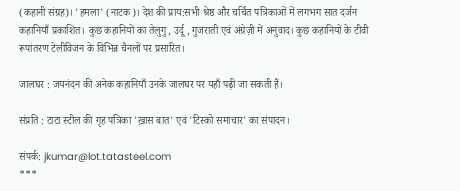(कहानी संग्रह)। 'हमला' (नाटक)। देश की प्राय:सभी श्रेष्ठ और चर्चित पत्रिकाओं में लगभग सात दर्जन कहानियाँ प्रकाशित। कुछ कहानियों का तेलुगु, उर्दू, गुजराती एवं अंग्रेज़ी में अनुवाद। कुछ कहानियों के टीवी रूपांतरण टेलीविजन के विभिन्न चैनलों पर प्रसारित।

जालघर : जयनंदन की अनेक कहानियाँ उनके जालघर पर यहाँ पढ़ी जा सकती हैं।

संप्रति : टाटा स्टील की गृह पत्रिका 'ख़ास बात' एवं 'टिस्को समाचार' का संपादन।

संपर्क: jkumar@lot.tatasteel.com
***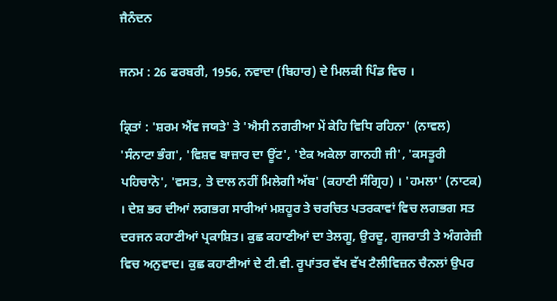ਜੈਨੰਦਨ

ਜਨਮ : 26 ਫਰਬਰੀ, 1956, ਨਵਾਦਾ (ਬਿਹਾਰ) ਦੇ ਮਿਲਕੀ ਪਿੰਡ ਵਿਚ ।

ਕ੍ਰਿਤਾਂ : 'ਸ਼ਰਮ ਐਂਵ ਜਯਤੇ' ਤੇ 'ਐਸੀ ਨਗਰੀਆ ਮੇਂ ਕੇਹਿ ਵਿਧਿ ਰਹਿਨਾ' (ਨਾਵਲ) 'ਸੰਨਾਟਾ ਭੰਗ', 'ਵਿਸ਼ਵ ਬਾਜ਼ਾਰ ਦਾ ਊਂਟ', 'ਏਕ ਅਕੇਲਾ ਗਾਨਹੀ ਜੀ', 'ਕਸਤੂਰੀ ਪਹਿਚਾਨੋ', 'ਵਸਤ, ਤੇ ਦਾਲ ਨਹੀਂ ਮਿਲੇਗੀ ਅੱਬ' (ਕਹਾਣੀ ਸੰਗ੍ਰਿਹ) । 'ਹਮਲਾ' (ਨਾਟਕ) । ਦੇਸ਼ ਭਰ ਦੀਆਂ ਲਗਭਗ ਸਾਰੀਆਂ ਮਸ਼ਹੂਰ ਤੇ ਚਰਚਿਤ ਪਤਰਕਾਵਾਂ ਵਿਚ ਲਗਭਗ ਸਤ ਦਰਜਨ ਕਹਾਣੀਆਂ ਪ੍ਰਕਾਸ਼ਿਤ। ਕੁਛ ਕਹਾਣੀਆਂ ਦਾ ਤੇਲਗੂ, ਉਰਦੂ, ਗੁਜਰਾਤੀ ਤੇ ਅੰਗਰੇਜ਼ੀ ਵਿਚ ਅਨੁਵਾਦ। ਕੁਛ ਕਹਾਣੀਆਂ ਦੇ ਟੀ.ਵੀ. ਰੂਪਾਂਤਰ ਵੱਖ ਵੱਖ ਟੈਲੀਵਿਜ਼ਨ ਚੈਨਲਾਂ ਉਪਰ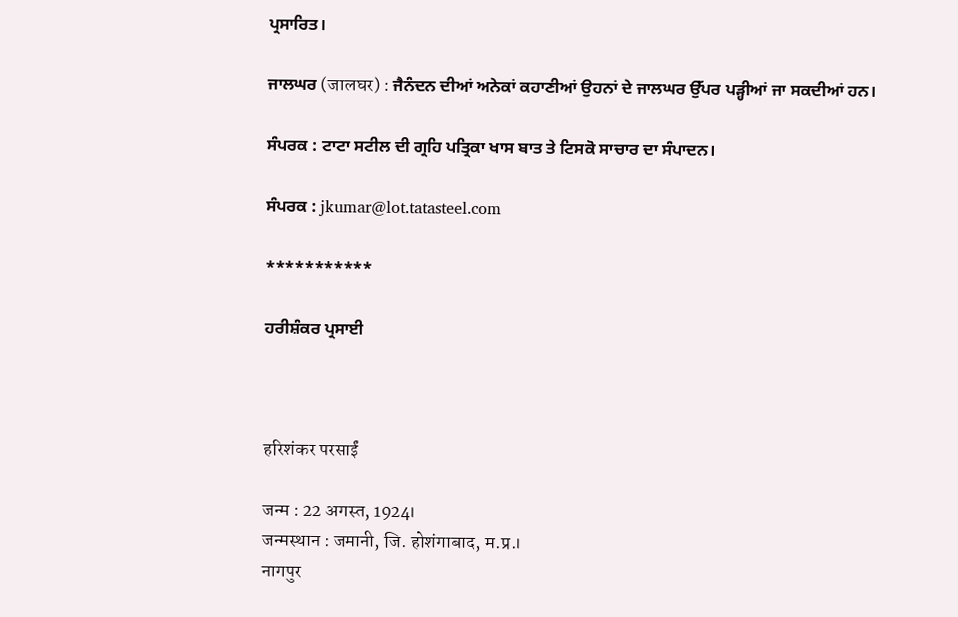ਪ੍ਰਸਾਰਿਤ।

ਜਾਲਘਰ (जालघर) : ਜੈਨੰਦਨ ਦੀਆਂ ਅਨੇਕਾਂ ਕਹਾਣੀਆਂ ਉਹਨਾਂ ਦੇ ਜਾਲਘਰ ਉੱਪਰ ਪੜ੍ਹੀਆਂ ਜਾ ਸਕਦੀਆਂ ਹਨ।

ਸੰਪਰਕ : ਟਾਟਾ ਸਟੀਲ ਦੀ ਗ੍ਰਹਿ ਪਤ੍ਰਿਕਾ ਖਾਸ ਬਾਤ ਤੇ ਟਿਸਕੋ ਸਾਚਾਰ ਦਾ ਸੰਪਾਦਨ।

ਸੰਪਰਕ : jkumar@lot.tatasteel.com

***********

ਹਰੀਸ਼ੰਕਰ ਪ੍ਰਸਾਈ



हरिशंकर परसाईं

जन्म : 22 अगस्त, 1924।
जन्मस्थान : जमानी, जि. होशंगाबाद, म.प्र.।
नागपुर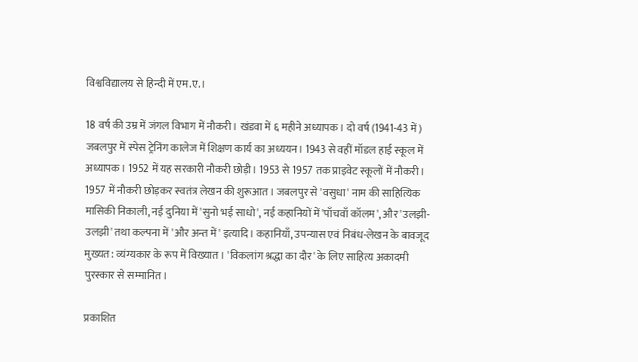विश्वविद्यालय से हिन्दी में एम.ए.।

18 वर्ष की उम्र में जंगल विभाग में नौकरी। खंडवा में ६ महीने अध्यापक। दो वर्ष (1941-43 में) जबलपुर में स्पेस ट्रेनिंग कालेज में शिक्षण कार्य का अध्ययन। 1943 से वहीं मॉडल हाई स्कूल में अध्यापक। 1952 में यह सरकारी नौकरी छोड़ी। 1953 से 1957 तक प्राइवेट स्कूलों में नौकरी। 1957 में नौकरी छोड़कर स्वतंत्र लेखन की शुरूआत। जबलपुर से 'वसुधा' नाम की साहित्यिक मासिकी निकाली, नई दुनिया में 'सुनो भई साधो', नई कहानियों में 'पाँचवाँ कॉलम', और 'उलझी-उलझी' तथा कल्पना में 'और अन्त में' इत्यादि। कहानियाँ, उपन्यास एवं निबंध-लेखन के बावजूद मुख्यत: व्यंग्यकार के रूप में विख्यात। 'विकलांग श्रद्धा का दौर' के लिए साहित्य अकादमी पुरस्कार से सम्मानित।

प्रकाशित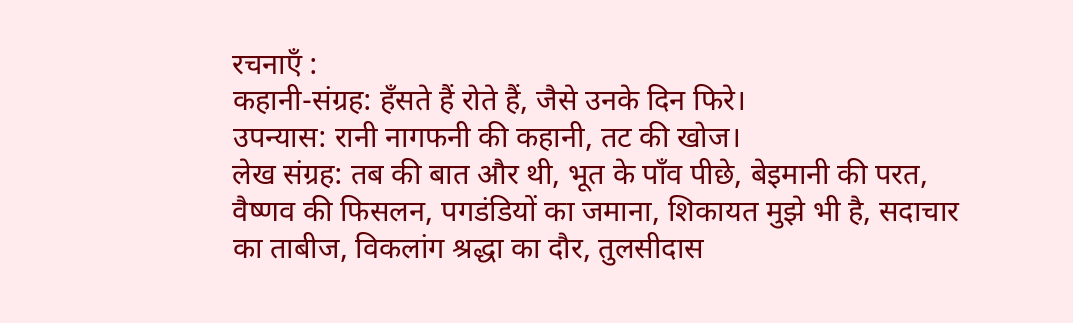रचनाएँ :
कहानी-संग्रह: हँसते हैं रोते हैं, जैसे उनके दिन फिरे।
उपन्यास: रानी नागफनी की कहानी, तट की खोज।
लेख संग्रह: तब की बात और थी, भूत के पाँव पीछे, बेइमानी की परत, वैष्णव की फिसलन, पगडंडियों का जमाना, शिकायत मुझे भी है, सदाचार का ताबीज, विकलांग श्रद्धा का दौर, तुलसीदास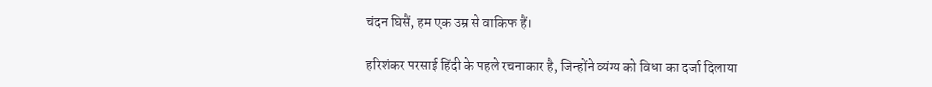चंदन घिसैं, हम एक उम्र से वाकिफ हैं।

हरिशंकर परसाई हिंदी के पहले रचनाकार है, जिन्होंने व्यंग्य को विधा का दर्जा दिलाया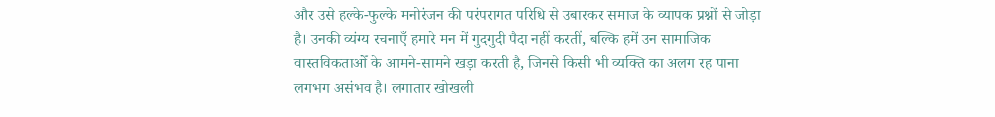और उसे हल्के-फुल्के मनोरंजन की परंपरागत परिधि से उबारकर समाज के व्यापक प्रश्नों से जोड़ा है। उनकी व्यंग्य रचनाएँ हमारे मन में गुदगुदी पैदा नहीं करतीं, बल्कि हमें उन सामाजिक वास्तविकताओँ के आमने-सामने खड़ा करती है, जिनसे किसी भी व्यक्ति का अलग रह पाना लगभग असंभव है। लगातार खोखली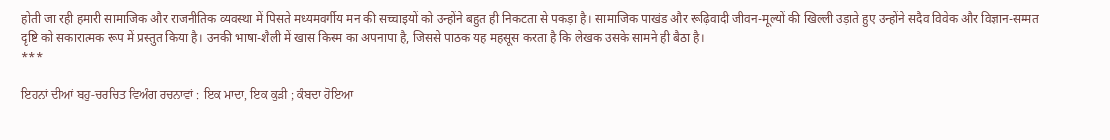होती जा रही हमारी सामाजिक और राजनीतिक व्यवस्था में पिसते मध्यमवर्गीय मन की सच्चाइयों को उन्होंने बहुत ही निकटता से पकड़ा है। सामाजिक पाखंड और रूढ़िवादी जीवन-मूल्यों की खिल्ली उड़ाते हुए उन्होंने सदैव विवेक और विज्ञान-सम्मत दृष्टि को सकारात्मक रूप में प्रस्तुत किया है। उनकी भाषा-शैली में खास किस्म का अपनापा है, जिससे पाठक यह महसूस करता है कि लेखक उसके सामने ही बैठा है।
***

ਇਹਨਾਂ ਦੀਆਂ ਬਹੁ-ਚਰਚਿਤ ਵਿਅੰਗ ਰਚਨਾਵਾਂ : ਇਕ ਮਾਦਾ, ਇਕ ਕੁੜੀ ; ਕੰਬਦਾ ਹੋਇਆ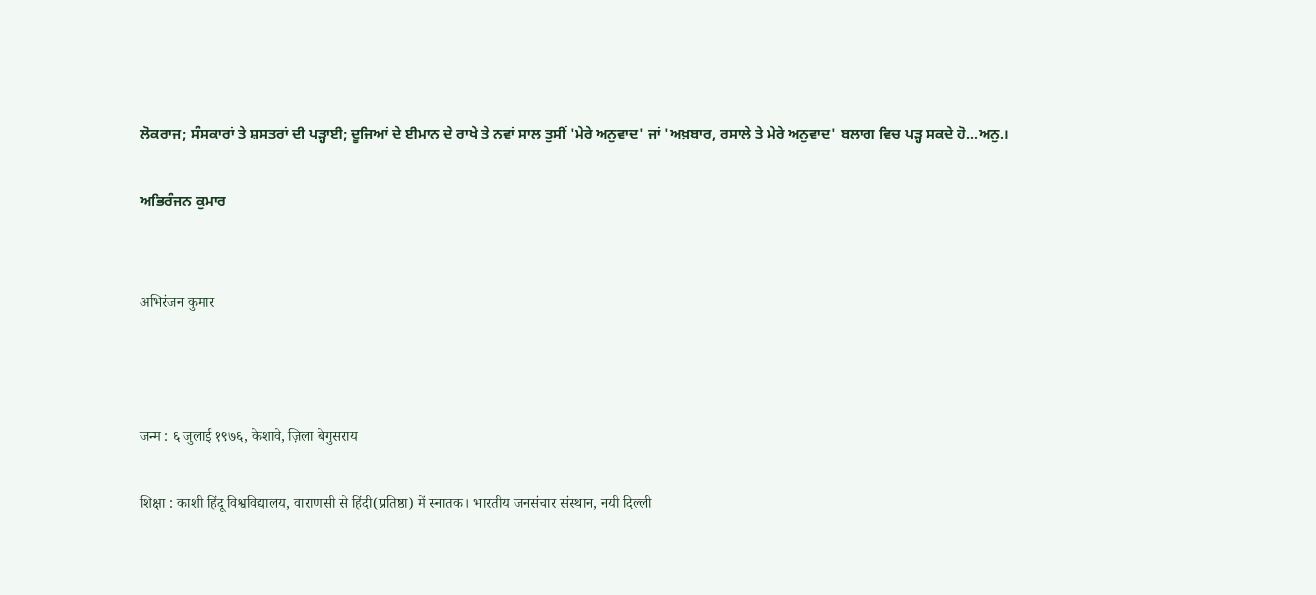ਲੋਕਰਾਜ; ਸੰਸਕਾਰਾਂ ਤੇ ਸ਼ਸਤਰਾਂ ਦੀ ਪੜ੍ਹਾਈ; ਦੂਜਿਆਂ ਦੇ ਈਮਾਨ ਦੇ ਰਾਖੇ ਤੇ ਨਵਾਂ ਸਾਲ ਤੁਸੀਂ 'ਮੇਰੇ ਅਨੁਵਾਦ' ਜਾਂ 'ਅਖ਼ਬਾਰ, ਰਸਾਲੇ ਤੇ ਮੇਰੇ ਅਨੁਵਾਦ' ਬਲਾਗ ਵਿਚ ਪੜ੍ਹ ਸਕਦੇ ਹੋ...ਅਨੁ.।

ਅਭਿਰੰਜਨ ਕੁਮਾਰ


अभिरंजन कुमार



जन्म : ६ जुलाई १९७६, केशावे, ज़िला बेगुसराय

शिक्षा : काशी हिंदू विश्वविद्यालय, वाराणसी से हिंदी(प्रतिष्ठा) में स्नातक। भारतीय जनसंचार संस्थान, नयी दिल्ली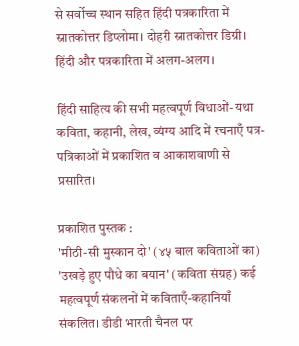से सर्वोच्च स्थान सहित हिंदी पत्रकारिता में स्नातकोत्तर डिप्लोमा। दोहरी स्नातकोत्तर डिग्री। हिंदी और पत्रकारिता में अलग-अलग।

हिंदी साहित्य की सभी महत्वपूर्ण विधाओं- यथा कविता, कहानी, लेख, व्यंग्य आदि में रचनाएँ पत्र-पत्रिकाओं में प्रकाशित व आकाशवाणी से प्रसारित।

प्रकाशित पुस्तक :
'मीठी-सी मुस्कान दो' (४५ बाल कविताओं का)
'उखड़े हुए पौधे का बयान' (कविता संग्रह) कई महत्वपूर्ण संकलनों में कविताएँ-कहानियाँ संकलित। डीडी भारती चैनल पर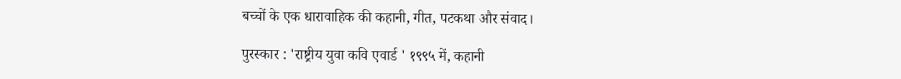बच्चों के एक धारावाहिक की कहानी, गीत, पटकथा और संवाद।

पुरस्कार : 'राष्ट्रीय युवा कवि एवार्ड ' १९९५ में, कहानी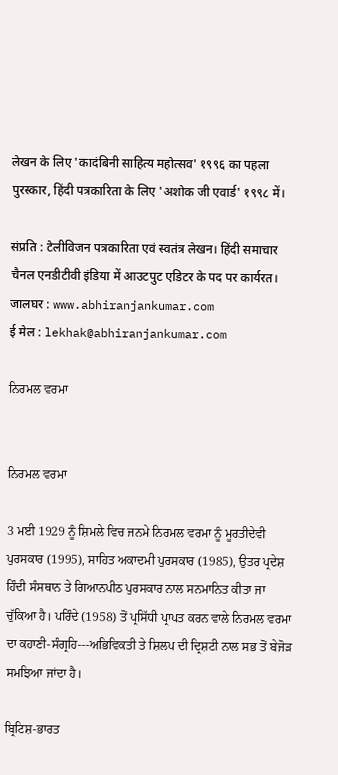लेखन के लिए 'कादंबिनी साहित्य महोत्सव' १९९६ का पहला पुरस्कार, हिंदी पत्रकारिता के लिए 'अशोक जी एवार्ड' १९९८ में।

संप्रति : टेलीविजन पत्रकारिता एवं स्वतंत्र लेखन। हिंदी समाचार चैनल एनडीटीवी इंडिया में आउटपुट एडिटर के पद पर कार्यरत।
जालघर : www.abhiranjankumar.com
ई मेल : lekhak@abhiranjankumar.com

ਨਿਰਮਲ ਵਰਮਾ


ਨਿਰਮਲ ਵਰਮਾ

3 ਮਈ 1929 ਨੂੰ ਸ਼ਿਮਲੇ ਵਿਚ ਜਨਮੇ ਨਿਰਮਲ ਵਰਮਾ ਨੂੰ ਮੂਰਤੀਦੇਵੀ ਪੁਰਸਕਾਰ (1995), ਸਾਹਿਤ ਅਕਾਦਮੀ ਪੁਰਸਕਾਰ (1985), ਉਤਰ ਪ੍ਰਦੇਸ਼ ਹਿੰਦੀ ਸੰਸਥਾਨ ਤੇ ਗਿਆਨਪੀਠ ਪੁਰਸਕਾਰ ਨਾਲ ਸਨਮਾਨਿਤ ਕੀਤਾ ਜਾ ਚੁੱਕਿਆ ਹੈ। ਪਰਿੰਦੇ (1958) ਤੋਂ ਪ੍ਰਸਿੱਧੀ ਪ੍ਰਾਪਤ ਕਰਨ ਵਾਲੇ ਨਿਰਮਲ ਵਰਮਾ ਦਾ ਕਹਾਣੀ-ਸੰਗ੍ਰਹਿ---ਅਭਿਵਿਕਤੀ ਤੇ ਸ਼ਿਲਪ ਦੀ ਦ੍ਰਿਸ਼ਟੀ ਨਾਲ ਸਭ ਤੋਂ ਬੇਜੋੜ ਸਮਝਿਆ ਜਾਂਦਾ ਹੈ।

ਬ੍ਰਿਟਿਸ਼-ਭਾਰਤ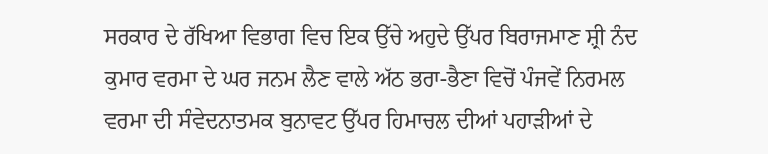ਸਰਕਾਰ ਦੇ ਰੱਖਿਆ ਵਿਭਾਗ ਵਿਚ ਇਕ ਉੱਚੇ ਅਹੁਦੇ ਉੱਪਰ ਬਿਰਾਜਮਾਣ ਸ਼੍ਰੀ ਨੰਦ ਕੁਮਾਰ ਵਰਮਾ ਦੇ ਘਰ ਜਨਮ ਲੈਣ ਵਾਲੇ ਅੱਠ ਭਰਾ-ਭੈਣਾ ਵਿਚੋਂ ਪੰਜਵੇਂ ਨਿਰਮਲ ਵਰਮਾ ਦੀ ਸੰਵੇਦਨਾਤਮਕ ਬੁਨਾਵਟ ਉੱਪਰ ਹਿਮਾਚਲ ਦੀਆਂ ਪਹਾੜੀਆਂ ਦੇ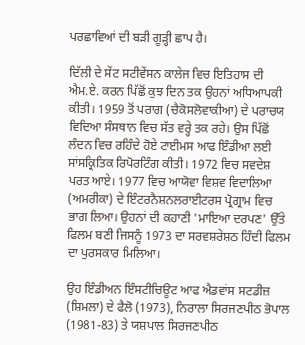ਪਰਛਾਵਿਆਂ ਦੀ ਬੜੀ ਗੂੜ੍ਹੀ ਛਾਪ ਹੈ।

ਦਿੱਲੀ ਦੇ ਸੇਂਟ ਸਟੀਵੇਂਸਨ ਕਾਲੇਜ ਵਿਚ ਇਤਿਹਾਸ ਦੀ ਐਮ.ਏ. ਕਰਨ ਪਿੱਛੋਂ ਕੁਝ ਦਿਨ ਤਕ ਉਹਨਾਂ ਅਧਿਆਪਕੀ ਕੀਤੀ। 1959 ਤੋਂ ਪਰਾਗ (ਚੈਕੋਸਲੋਵਾਕੀਆ) ਦੇ ਪਰਾਚਯ ਵਿਦਿਆ ਸੰਸਥਾਨ ਵਿਚ ਸੱਤ ਵਰ੍ਹੇ ਤਕ ਰਹੇ। ਉਸ ਪਿੱਛੋਂ ਲੰਦਨ ਵਿਚ ਰਹਿੰਦੇ ਹੋਏ ਟਾਈਮਸ ਆਫ ਇੰਡੀਆ ਲਈ ਸਾਂਸਕ੍ਰਿਤਿਕ ਰਿਪੋਰਟਿੰਗ ਕੀਤੀ। 1972 ਵਿਚ ਸਵਦੇਸ਼ ਪਰਤ ਆਏ। 1977 ਵਿਚ ਆਯੋਵਾ ਵਿਸ਼ਵ ਵਿਦਾਲਿਆ (ਅਮਰੀਕਾ) ਦੇ ਇੰਟਰਨੈਸ਼ਨਲਰਾਈਟਰਸ ਪ੍ਰੋਗ੍ਰਾਮ ਵਿਚ ਭਾਗ ਲਿਆ। ਉਹਨਾਂ ਦੀ ਕਹਾਣੀ 'ਮਾਇਆ ਦਰਪਣ' ਉੱਤੇ ਫਿਲਮ ਬਣੀ ਜਿਸਨੂੰ 1973 ਦਾ ਸਰਵਸ਼ਰੇਸ਼ਠ ਹਿੰਦੀ ਫਿਲਮ ਦਾ ਪੁਰਸਕਾਰ ਮਿਲਿਆ।

ਉਹ ਇੰਡੀਅਨ ਇੰਸਟੀਚਿਊਟ ਆਫ ਐਡਵਾਂਸ ਸਟਡੀਜ਼ (ਸ਼ਿਮਲਾ) ਦੇ ਫੈਲੋ (1973), ਨਿਰਾਲਾ ਸਿਰਜਣਪੀਠ ਭੋਪਾਲ (1981-83) ਤੇ ਯਸ਼ਪਾਲ ਸਿਰਜਣਪੀਠ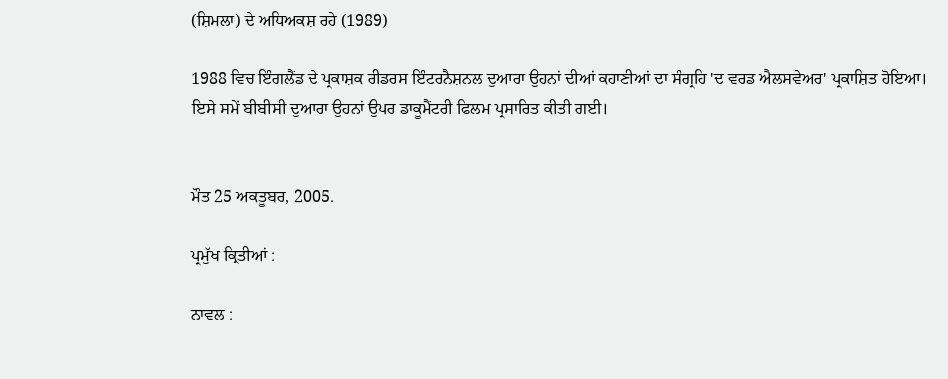(ਸ਼ਿਮਲਾ) ਦੇ ਅਧਿਅਕਸ਼ ਰਹੇ (1989)

1988 ਵਿਚ ਇੰਗਲੈਂਡ ਦੇ ਪ੍ਰਕਾਸ਼ਕ ਰੀਡਰਸ ਇੰਟਰਨੈਸ਼ਨਲ ਦੁਆਰਾ ਉਹਨਾਂ ਦੀਆਂ ਕਹਾਣੀਆਂ ਦਾ ਸੰਗ੍ਰਹਿ 'ਦ ਵਰਡ ਐਲਸਵੇਅਰ' ਪ੍ਰਕਾਸ਼ਿਤ ਹੋਇਆ। ਇਸੇ ਸਮੇਂ ਬੀਬੀਸੀ ਦੁਆਰਾ ਉਹਨਾਂ ਉਪਰ ਡਾਕੂਮੈਂਟਰੀ ਫਿਲਮ ਪ੍ਰਸਾਰਿਤ ਕੀਤੀ ਗਈ।


ਮੌਤ 25 ਅਕਤੂਬਰ, 2005.

ਪ੍ਰਮੁੱਖ ਕ੍ਰਿਤੀਆਂ :

ਨਾਵਲ :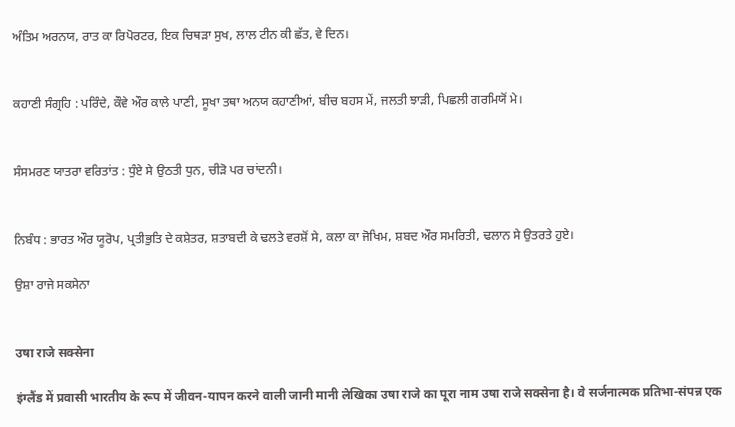ਅੰਤਿਮ ਅਰਨਯ, ਰਾਤ ਕਾ ਰਿਪੋਰਟਰ, ਇਕ ਚਿਥੜਾ ਸੁਖ, ਲਾਲ ਟੀਨ ਕੀ ਛੱਤ, ਵੇ ਦਿਨ।


ਕਹਾਣੀ ਸੰਗ੍ਰਹਿ : ਪਰਿੰਦੇ, ਕੌਵੇ ਔਰ ਕਾਲੇ ਪਾਣੀ, ਸੂਖਾ ਤਥਾ ਅਨਯ ਕਹਾਣੀਆਂ, ਬੀਚ ਬਹਸ ਮੇਂ, ਜਲਤੀ ਝਾੜੀ, ਪਿਛਲੀ ਗਰਮਿਯੋਂ ਮੇ।


ਸੰਸਮਰਣ ਯਾਤਰਾ ਵਰਿਤਾਂਤ : ਧੁੰਏ ਸੇ ਉਠਤੀ ਧੁਨ, ਚੀੜੋ ਪਰ ਚਾਂਦਨੀ।


ਨਿਬੰਧ : ਭਾਰਤ ਔਰ ਯੂਰੋਪ, ਪ੍ਰਤੀਭੁਤਿ ਦੇ ਕਸ਼ੇਤਰ, ਸ਼ਤਾਬਦੀ ਕੇ ਢਲਤੇ ਵਰਸ਼ੋਂ ਸੇ, ਕਲਾ ਕਾ ਜੋਖਿਮ, ਸ਼ਬਦ ਔਰ ਸਮਰਿਤੀ, ਢਲਾਨ ਸੇ ਉਤਰਤੇ ਹੁਏ।

ਉਸ਼ਾ ਰਾਜੇ ਸਕਸੇਨਾ


उषा राजे सक्सेना

इंग्लैंड में प्रवासी भारतीय के रूप में जीवन-यापन करने वाली जानी मानी लेखिका उषा राजे का पूरा नाम उषा राजे सक्सेना है। वे सर्जनात्मक प्रतिभा-संपन्न एक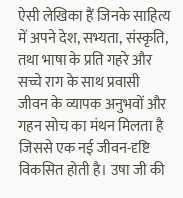ऐसी लेखिका हैं जिनके साहित्य में अपने देश, सभ्यता, संस्कृति, तथा भाषा के प्रति गहरे और सच्चे राग के साथ प्रवासी जीवन के व्यापक अनुभवों और गहन सोच का मंथन मिलता है जिससे एक नई जीवन-दृष्टि विकसित होती है। उषा जी की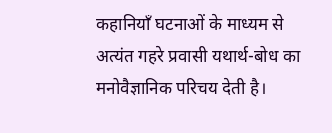कहानियाँ घटनाओं के माध्यम से अत्यंत गहरे प्रवासी यथार्थ-बोध का मनोवैज्ञानिक परिचय देती है।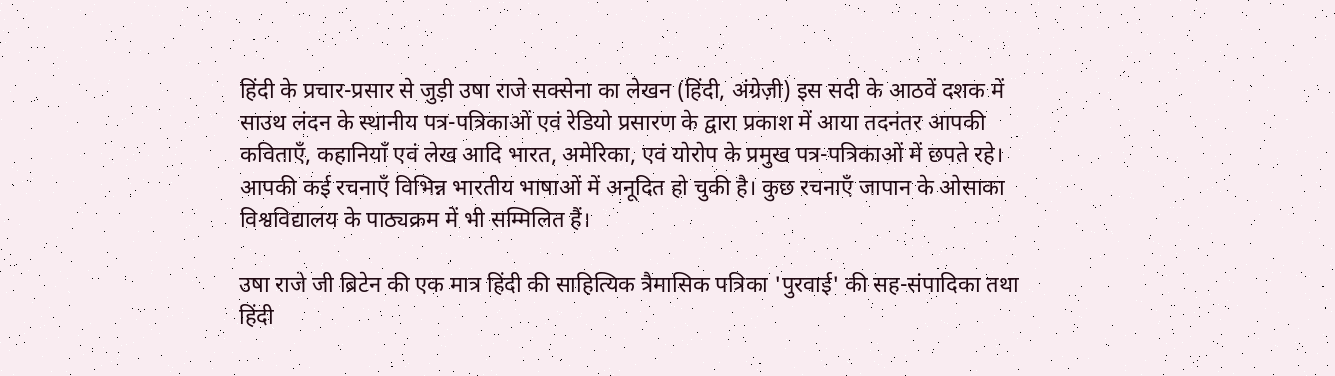हिंदी के प्रचार-प्रसार से जुड़ी उषा राजे सक्सेना का लेखन (हिंदी, अंग्रेज़ी) इस सदी के आठवें दशक में साउथ लंदन के स्थानीय पत्र-पत्रिकाओं एवं रेडियो प्रसारण के द्वारा प्रकाश में आया तदनंतर आपकी कविताएँ, कहानियाँ एवं लेख आदि भारत, अमेरिका, एवं योरोप के प्रमुख पत्र-पत्रिकाओं में छपते रहे। आपकी कई रचनाएँ विभिन्न भारतीय भाषाओं में अनूदित हो चुकी है। कुछ रचनाएँ जापान के ओसाका विश्वविद्यालय के पाठ्यक्रम में भी सम्मिलित हैं।

उषा राजे जी ब्रिटेन की एक मात्र हिंदी की साहित्यिक त्रैमासिक पत्रिका 'पुरवाई' की सह-संपादिका तथा हिंदी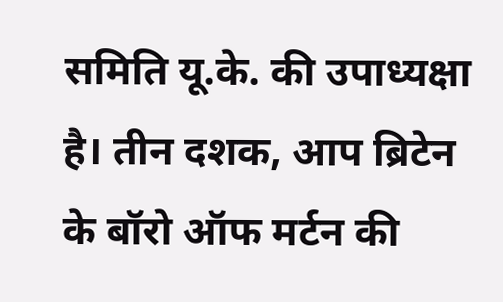समिति यू.के. की उपाध्यक्षा है। तीन दशक, आप ब्रिटेन के बॉरो ऑफ मर्टन की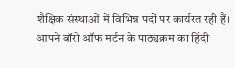शैक्षिक संस्थाओं में विभिन्न पदों पर कार्यरत रही हैं। आपने बॉरो ऑफ मर्टन के पाठ्यक्रम का हिंदी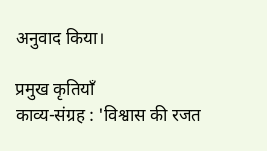अनुवाद किया।

प्रमुख कृतियाँ
काव्य-संग्रह : 'विश्वास की रजत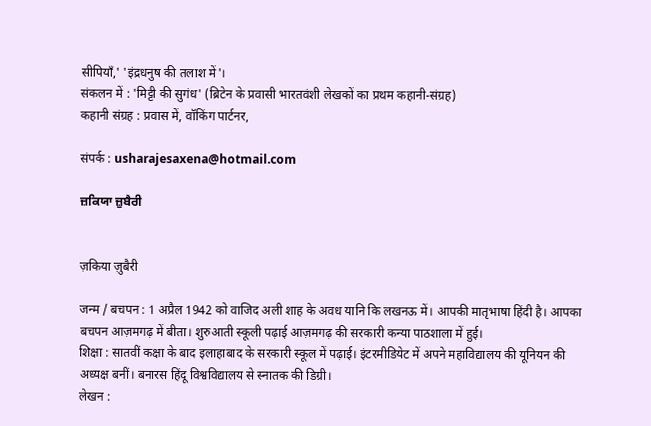सीपियाँ,' 'इंद्रधनुष की तलाश में'।
संकलन में : 'मिट्टी की सुगंध' (ब्रिटेन के प्रवासी भारतवंशी लेखकों का प्रथम कहानी-संग्रह)
कहानी संग्रह : प्रवास में, वॉकिंग पार्टनर,

संपर्क : usharajesaxena@hotmail.com

ਜ਼ਕਿਯਾ ਜ਼ੁਬੈਰੀ


ज़किया ज़ुबैरी

जन्म / बचपन : 1 अप्रैल 1942 को वाजिद अली शाह के अवध यानि कि लखनऊ में। आपकी मातृभाषा हिंदी है। आपका बचपन आज़मगढ़ में बीता। शुरुआती स्कूली पढ़ाई आज़मगढ़ की सरकारी कन्या पाठशाला में हुई।
शिक्षा : सातवीं कक्षा के बाद इलाहाबाद के सरकारी स्कूल में पढ़ाई। इंटरमीडियेट में अपने महाविद्यालय की यूनियन की अध्यक्ष बनीं। बनारस हिंदू विश्वविद्यालय से स्नातक की डिग्री।
लेखन :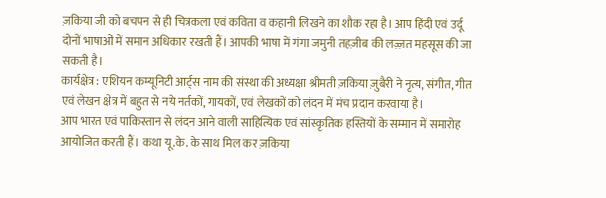ज़किया जी को बचपन से ही चित्रकला एवं कविता व कहानी लिखने का शौक रहा है। आप हिंदी एवं उर्दू दोनों भाषाओं में समान अधिकार रखती हैं। आपकी भाषा में गंगा जमुनी तहज़ीब की लज़्ज़त महसूस की जा सकती है।
कार्यक्षेत्र : एशियन कम्यूनिटी आर्ट्स नाम की संस्था की अध्यक्षा श्रीमती ज़किया ज़ुबैरी ने नृत्य, संगीत, गीत एवं लेखन क्षेत्र में बहुत से नये नर्तकों, गायकों, एवं लेखकों को लंदन में मंच प्रदान करवाया है।
आप भारत एवं पाकिस्तान से लंदन आने वाली साहित्यिक एवं सांस्कृतिक हस्तियों के सम्मान में समारोह आयोजित करती हैं। कथा यू.के. के साथ मिल कर ज़किया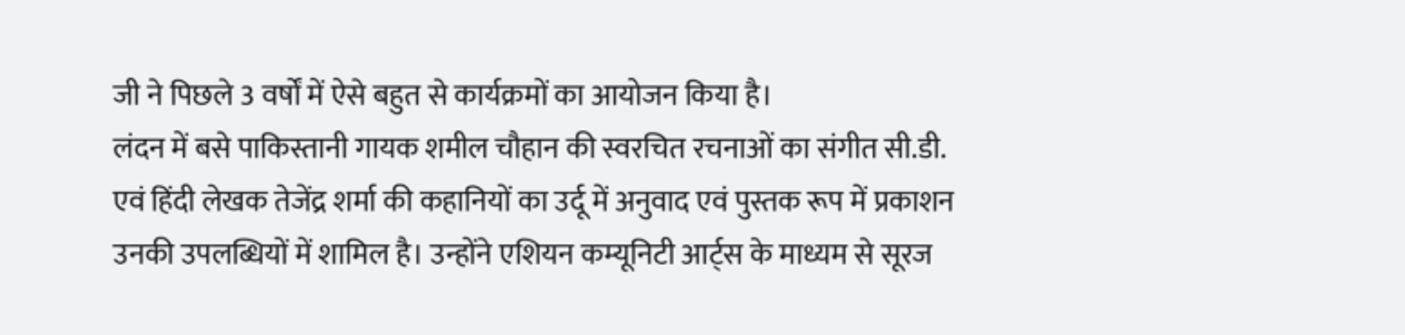जी ने पिछले 3 वर्षों में ऐसे बहुत से कार्यक्रमों का आयोजन किया है।
लंदन में बसे पाकिस्तानी गायक शमील चौहान की स्वरचित रचनाओं का संगीत सी.डी. एवं हिंदी लेखक तेजेंद्र शर्मा की कहानियों का उर्दू में अनुवाद एवं पुस्तक रूप में प्रकाशन उनकी उपलब्धियों में शामिल है। उन्होंने एशियन कम्यूनिटी आर्ट्स के माध्यम से सूरज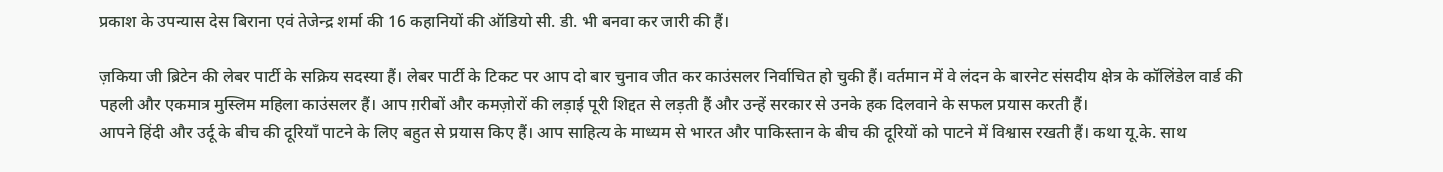प्रकाश के उपन्यास देस बिराना एवं तेजेन्द्र शर्मा की 16 कहानियों की ऑडियो सी. डी. भी बनवा कर जारी की हैं।

ज़किया जी ब्रिटेन की लेबर पार्टी के सक्रिय सदस्या हैं। लेबर पार्टी के टिकट पर आप दो बार चुनाव जीत कर काउंसलर निर्वाचित हो चुकी हैं। वर्तमान में वे लंदन के बारनेट संसदीय क्षेत्र के कॉलिंडेल वार्ड की पहली और एकमात्र मुस्लिम महिला काउंसलर हैं। आप ग़रीबों और कमज़ोरों की लड़ाई पूरी शिद्दत से लड़ती हैं और उन्हें सरकार से उनके हक दिलवाने के सफल प्रयास करती हैं।
आपने हिंदी और उर्दू के बीच की दूरियाँ पाटने के लिए बहुत से प्रयास किए हैं। आप साहित्य के माध्यम से भारत और पाकिस्तान के बीच की दूरियों को पाटने में विश्वास रखती हैं। कथा यू.के. साथ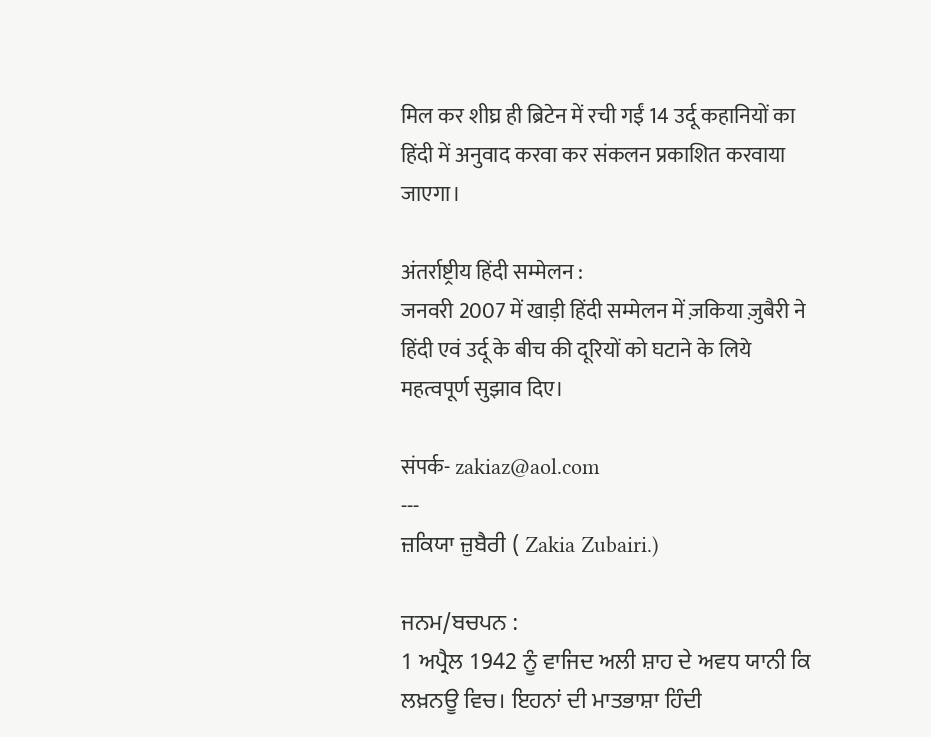मिल कर शीघ्र ही ब्रिटेन में रची गईं 14 उर्दू कहानियों का हिंदी में अनुवाद करवा कर संकलन प्रकाशित करवाया जाएगा।

अंतर्राष्ट्रीय हिंदी सम्मेलन :
जनवरी 2007 में खाड़ी हिंदी सम्मेलन में ज़किया ज़ुबैरी ने हिंदी एवं उर्दू के बीच की दूरियों को घटाने के लिये महत्वपूर्ण सुझाव दिए।

संपर्क- zakiaz@aol.com
---
ਜ਼ਕਿਯਾ ਜ਼ੁਬੈਰੀ ( Zakia Zubairi.)

ਜਨਮ/ਬਚਪਨ :
1 ਅਪ੍ਰੈਲ 1942 ਨੂੰ ਵਾਜਿਦ ਅਲੀ ਸ਼ਾਹ ਦੇ ਅਵਧ ਯਾਨੀ ਕਿ ਲਖ਼ਨਊ ਵਿਚ। ਇਹਨਾਂ ਦੀ ਮਾਤਭਾਸ਼ਾ ਹਿੰਦੀ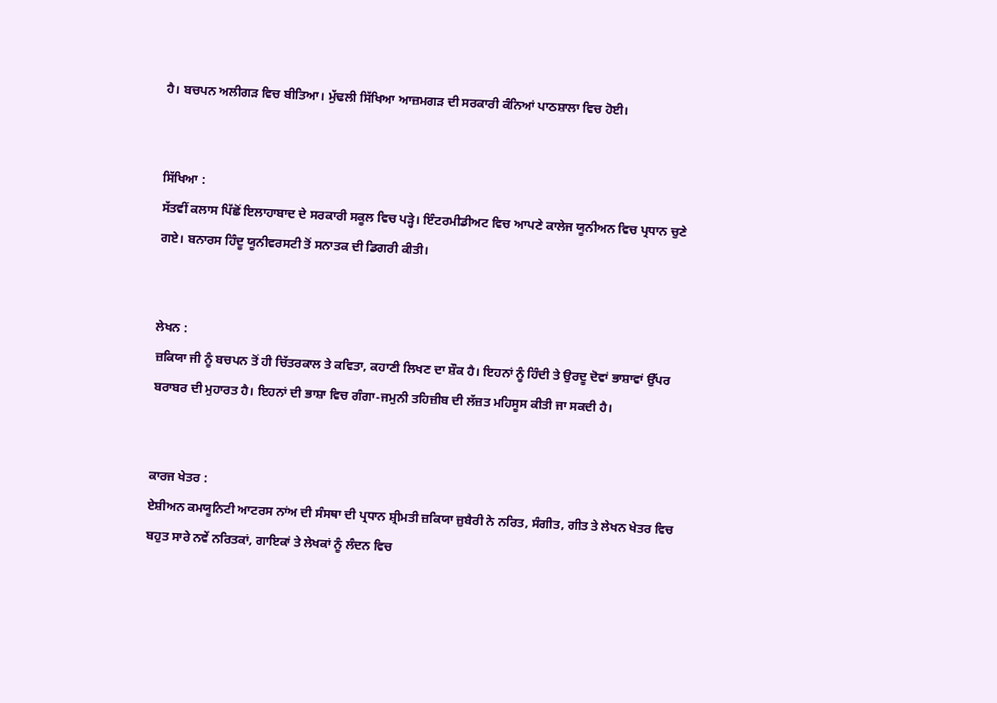ਹੈ। ਬਚਪਨ ਅਲੀਗੜ ਵਿਚ ਬੀਤਿਆ। ਮੁੱਢਲੀ ਸਿੱਖਿਆ ਆਜ਼ਮਗੜ ਦੀ ਸਰਕਾਰੀ ਕੰਨਿਆਂ ਪਾਠਸ਼ਾਲਾ ਵਿਚ ਹੋਈ।


ਸਿੱਖਿਆ :
ਸੱਤਵੀਂ ਕਲਾਸ ਪਿੱਛੋਂ ਇਲਾਹਾਬਾਦ ਦੇ ਸਰਕਾਰੀ ਸਕੂਲ ਵਿਚ ਪੜ੍ਹੇ। ਇੰਟਰਮੀਡੀਅਟ ਵਿਚ ਆਪਣੇ ਕਾਲੇਜ ਯੂਨੀਅਨ ਵਿਚ ਪ੍ਰਧਾਨ ਚੁਣੇ ਗਏ। ਬਨਾਰਸ ਹਿੰਦੂ ਯੂਨੀਵਰਸਟੀ ਤੋਂ ਸਨਾਤਕ ਦੀ ਡਿਗਰੀ ਕੀਤੀ।


ਲੇਖਨ :
ਜ਼ਕਿਯਾ ਜੀ ਨੂੰ ਬਚਪਨ ਤੋਂ ਹੀ ਚਿੱਤਰਕਾਲ ਤੇ ਕਵਿਤਾ, ਕਹਾਣੀ ਲਿਖਣ ਦਾ ਸ਼ੌਕ ਹੈ। ਇਹਨਾਂ ਨੂੰ ਹਿੰਦੀ ਤੇ ਉਰਦੂ ਦੋਵਾਂ ਭਾਸ਼ਾਵਾਂ ਉੱਪਰ ਬਰਾਬਰ ਦੀ ਮੁਹਾਰਤ ਹੈ। ਇਹਨਾਂ ਦੀ ਭਾਸ਼ਾ ਵਿਚ ਗੰਗਾ-ਜਮੁਨੀ ਤਹਿਜ਼ੀਬ ਦੀ ਲੱਜ਼ਤ ਮਹਿਸੂਸ ਕੀਤੀ ਜਾ ਸਕਦੀ ਹੈ।


ਕਾਰਜ ਖੇਤਰ :
ਏਸ਼ੀਅਨ ਕਮਯੂਨਿਟੀ ਆਟਰਸ ਨਾਂਅ ਦੀ ਸੰਸਥਾ ਦੀ ਪ੍ਰਧਾਨ ਸ਼੍ਰੀਮਤੀ ਜ਼ਕਿਯਾ ਜ਼ੁਬੈਰੀ ਨੇ ਨਰਿਤ, ਸੰਗੀਤ, ਗੀਤ ਤੇ ਲੇਖਨ ਖੇਤਰ ਵਿਚ ਬਹੁਤ ਸਾਰੇ ਨਵੇਂ ਨਰਿਤਕਾਂ, ਗਾਇਕਾਂ ਤੇ ਲੇਖਕਾਂ ਨੂੰ ਲੰਦਨ ਵਿਚ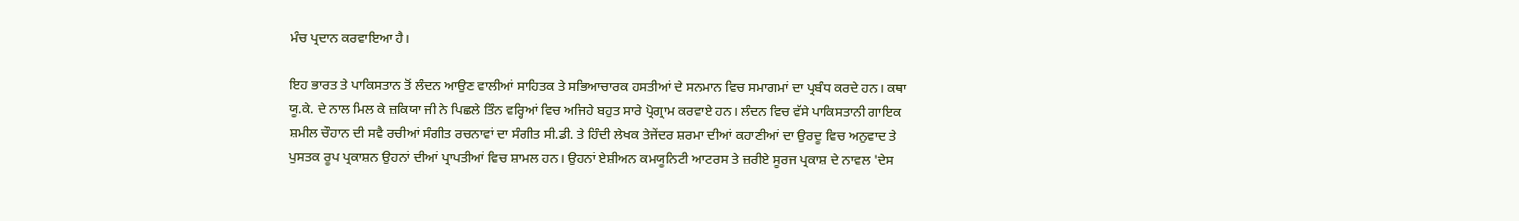ਮੰਚ ਪ੍ਰਦਾਨ ਕਰਵਾਇਆ ਹੈ।

ਇਹ ਭਾਰਤ ਤੇ ਪਾਕਿਸਤਾਨ ਤੋਂ ਲੰਦਨ ਆਉਣ ਵਾਲੀਆਂ ਸਾਹਿਤਕ ਤੇ ਸਭਿਆਚਾਰਕ ਹਸਤੀਆਂ ਦੇ ਸਨਮਾਨ ਵਿਚ ਸਮਾਗਮਾਂ ਦਾ ਪ੍ਰਬੰਧ ਕਰਦੇ ਹਨ। ਕਥਾ ਯੂ.ਕੇ. ਦੇ ਨਾਲ ਮਿਲ ਕੇ ਜ਼ਕਿਯਾ ਜੀ ਨੇ ਪਿਛਲੇ ਤਿੰਨ ਵਰ੍ਹਿਆਂ ਵਿਚ ਅਜਿਹੇ ਬਹੁਤ ਸਾਰੇ ਪ੍ਰੋਗ੍ਰਾਮ ਕਰਵਾਏ ਹਨ। ਲੰਦਨ ਵਿਚ ਵੱਸੇ ਪਾਕਿਸਤਾਨੀ ਗਾਇਕ ਸ਼ਮੀਲ ਚੌਹਾਨ ਦੀ ਸਵੈ ਰਚੀਆਂ ਸੰਗੀਤ ਰਚਨਾਵਾਂ ਦਾ ਸੰਗੀਤ ਸੀ.ਡੀ. ਤੇ ਹਿੰਦੀ ਲੇਖਕ ਤੇਜੇਂਦਰ ਸ਼ਰਮਾ ਦੀਆਂ ਕਹਾਣੀਆਂ ਦਾ ਉਰਦੂ ਵਿਚ ਅਨੁਵਾਦ ਤੇ ਪੁਸਤਕ ਰੂਪ ਪ੍ਰਕਾਸ਼ਨ ਉਹਨਾਂ ਦੀਆਂ ਪ੍ਰਾਪਤੀਆਂ ਵਿਚ ਸ਼ਾਮਲ ਹਨ। ਉਹਨਾਂ ਏਸ਼ੀਅਨ ਕਮਯੂਨਿਟੀ ਆਟਰਸ ਤੇ ਜ਼ਰੀਏ ਸੂਰਜ ਪ੍ਰਕਾਸ਼ ਦੇ ਨਾਵਲ 'ਦੇਸ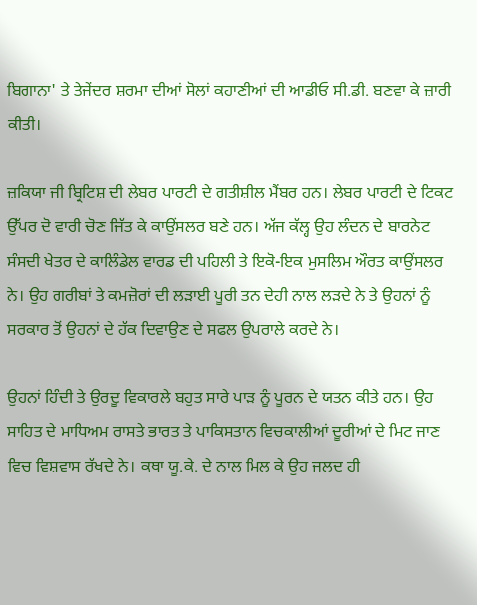ਬਿਗਾਨਾ' ਤੇ ਤੇਜੇਂਦਰ ਸ਼ਰਮਾ ਦੀਆਂ ਸੋਲਾਂ ਕਹਾਣੀਆਂ ਦੀ ਆਡੀਓ ਸੀ.ਡੀ. ਬਣਵਾ ਕੇ ਜ਼ਾਰੀ ਕੀਤੀ।

ਜ਼ਕਿਯਾ ਜੀ ਬ੍ਰਿਟਿਸ਼ ਦੀ ਲੇਬਰ ਪਾਰਟੀ ਦੇ ਗਤੀਸ਼ੀਲ ਮੈਂਬਰ ਹਨ। ਲੇਬਰ ਪਾਰਟੀ ਦੇ ਟਿਕਟ ਉੱਪਰ ਦੋ ਵਾਰੀ ਚੋਣ ਜਿੱਤ ਕੇ ਕਾਉਂਸਲਰ ਬਣੇ ਹਨ। ਅੱਜ ਕੱਲ੍ਹ ਉਹ ਲੰਦਨ ਦੇ ਬਾਰਨੇਟ ਸੰਸਦੀ ਖੇਤਰ ਦੇ ਕਾਲਿੰਡੇਲ ਵਾਰਡ ਦੀ ਪਹਿਲੀ ਤੇ ਇਕੋ-ਇਕ ਮੁਸਲਿਮ ਔਰਤ ਕਾਉਂਸਲਰ ਨੇ। ਉਹ ਗਰੀਬਾਂ ਤੇ ਕਮਜ਼ੋਰਾਂ ਦੀ ਲੜਾਈ ਪੂਰੀ ਤਨ ਦੇਹੀ ਨਾਲ ਲੜਦੇ ਨੇ ਤੇ ਉਹਨਾਂ ਨੂੰ ਸਰਕਾਰ ਤੋਂ ਉਹਨਾਂ ਦੇ ਹੱਕ ਦਿਵਾਉਣ ਦੇ ਸਫਲ ਉਪਰਾਲੇ ਕਰਦੇ ਨੇ।

ਉਹਨਾਂ ਹਿੰਦੀ ਤੇ ਉਰਦੂ ਵਿਕਾਰਲੇ ਬਹੁਤ ਸਾਰੇ ਪਾੜ ਨੂੰ ਪੂਰਨ ਦੇ ਯਤਨ ਕੀਤੇ ਹਨ। ਉਹ ਸਾਹਿਤ ਦੇ ਮਾਧਿਅਮ ਰਾਸਤੇ ਭਾਰਤ ਤੇ ਪਾਕਿਸਤਾਨ ਵਿਚਕਾਲੀਆਂ ਦੂਰੀਆਂ ਦੇ ਮਿਟ ਜਾਣ ਵਿਚ ਵਿਸ਼ਵਾਸ ਰੱਖਦੇ ਨੇ। ਕਥਾ ਯੂ.ਕੇ. ਦੇ ਨਾਲ ਮਿਲ ਕੇ ਉਹ ਜਲਦ ਹੀ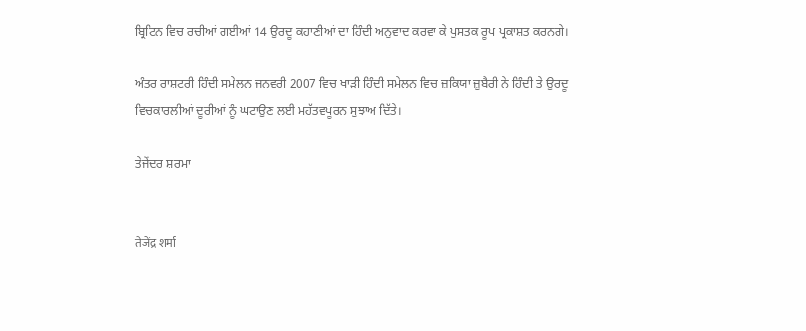ਬ੍ਰਿਟਿਨ ਵਿਚ ਰਚੀਆਂ ਗਈਆਂ 14 ਉਰਦੂ ਕਹਾਣੀਆਂ ਦਾ ਹਿੰਦੀ ਅਨੁਵਾਦ ਕਰਵਾ ਕੇ ਪੁਸਤਕ ਰੂਪ ਪ੍ਰਕਾਸ਼ਤ ਕਰਨਗੇ।

ਅੰਤਰ ਰਾਸ਼ਟਰੀ ਹਿੰਦੀ ਸਮੇਲਨ ਜਨਵਰੀ 2007 ਵਿਚ ਖਾੜੀ ਹਿੰਦੀ ਸਮੇਲਨ ਵਿਚ ਜ਼ਕਿਯਾ ਜ਼ੁਬੈਰੀ ਨੇ ਹਿੰਦੀ ਤੇ ਉਰਦੂ ਵਿਚਕਾਰਲੀਆਂ ਦੂਰੀਆਂ ਨੂੰ ਘਟਾਉਣ ਲਈ ਮਹੱਤਵਪੂਰਨ ਸੁਝਾਅ ਦਿੱਤੇ।

ਤੇਜੇਂਦਰ ਸ਼ਰਮਾ


तेजेंद्र शर्मा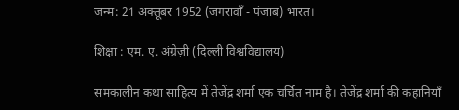जन्म: 21 अक्तूबर 1952 (जगरावाँ - पंजाब) भारत।

शिक्षा : एम. ए. अंग्रेज़ी (दिल्ली विश्वविद्यालय)

समकालीन कथा साहित्य में तेजेंद्र शर्मा एक चर्चित नाम है। तेजेंद्र शर्मा की कहानियाँ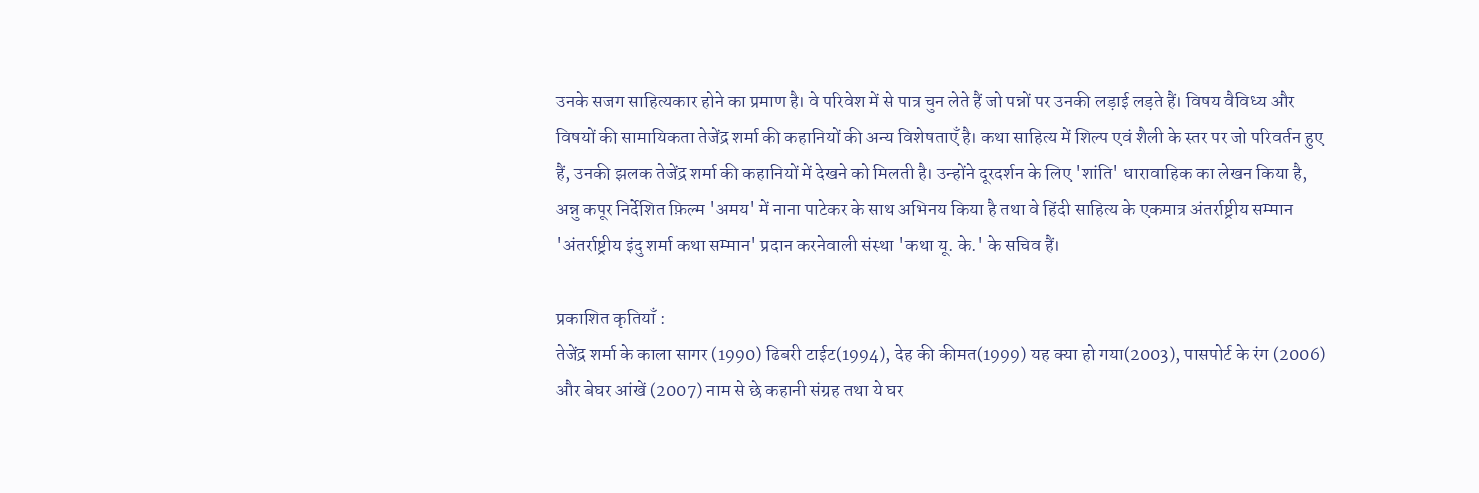उनके सजग साहित्यकार होने का प्रमाण है। वे परिवेश में से पात्र चुन लेते हैं जो पन्नों पर उनकी लड़ाई लड़ते हैं। विषय वैविध्य और विषयों की सामायिकता तेजेंद्र शर्मा की कहानियों की अन्य विशेषताएँ है। कथा साहित्य में शिल्प एवं शैली के स्तर पर जो परिवर्तन हुए हैं, उनकी झलक तेजेंद्र शर्मा की कहानियों में देखने को मिलती है। उन्होंने दूरदर्शन के लिए 'शांति' धारावाहिक का लेखन किया है, अन्नु कपूर निर्देशित फ़िल्म 'अमय' में नाना पाटेकर के साथ अभिनय किया है तथा वे हिंदी साहित्य के एकमात्र अंतर्राष्ट्रीय सम्मान 'अंतर्राष्ट्रीय इंदु शर्मा कथा सम्मान' प्रदान करनेवाली संस्था 'कथा यू. के.' के सचिव हैं।

प्रकाशित कृतियाँ :
तेजेंद्र शर्मा के काला सागर (1990) ढिबरी टाईट(1994), देह की कीमत(1999) यह क्या हो गया(2003), पासपोर्ट के रंग (2006) और बेघर आंखें (2007) नाम से छे कहानी संग्रह तथा ये घर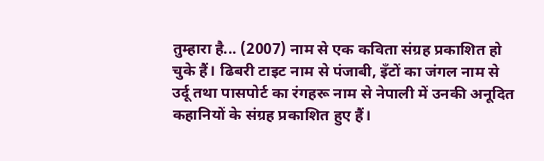तुम्हारा है... (2007) नाम से एक कविता संग्रह प्रकाशित हो चुके हैं। ढिबरी टाइट नाम से पंजाबी, इँटों का जंगल नाम से उर्दू तथा पासपोर्ट का रंगहरू नाम से नेपाली में उनकी अनूदित कहानियों के संग्रह प्रकाशित हुए हैं।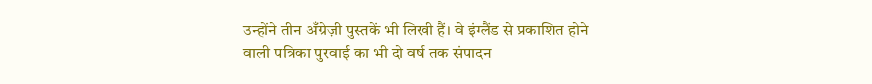उन्होंने तीन अँग्रेज़ी पुस्तकें भी लिखी हैं। वे इंग्लैंड से प्रकाशित होने वाली पत्रिका पुरवाई का भी दो वर्ष तक संपादन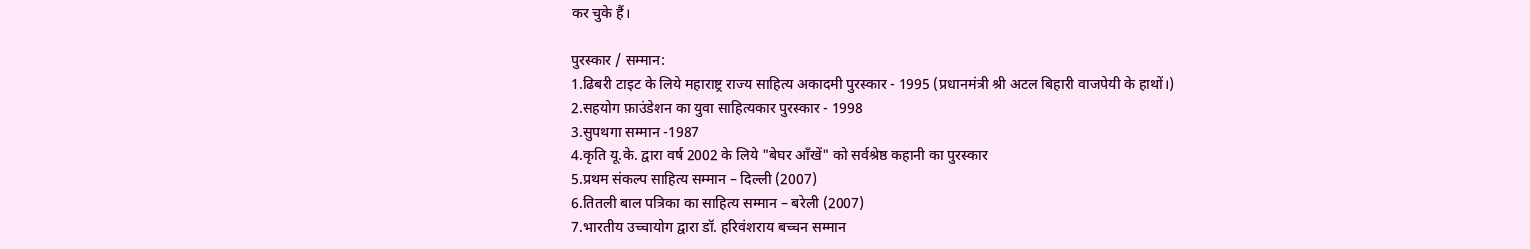कर चुके हैं।

पुरस्कार / सम्मान:
1.ढिबरी टाइट के लिये महाराष्ट्र राज्य साहित्य अकादमी पुरस्कार - 1995 (प्रधानमंत्री श्री अटल बिहारी वाजपेयी के हाथों।)
2.सहयोग फ़ाउंडेशन का युवा साहित्यकार पुरस्कार - 1998
3.सुपथगा सम्मान -1987
4.कृति यू.के. द्वारा वर्ष 2002 के लिये "बेघर आँखें" को सर्वश्रेष्ठ कहानी का पुरस्कार
5.प्रथम संकल्प साहित्य सम्मान – दिल्ली (2007)
6.तितली बाल पत्रिका का साहित्य सम्मान – बरेली (2007)
7.भारतीय उच्चायोग द्वारा डॉ. हरिवंशराय बच्चन सम्मान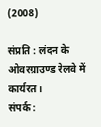(2008)

संप्रति : लंदन के ओवरग्राउण्ड रेलवे में कार्यरत।
संपर्क :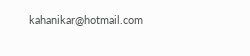kahanikar@hotmail.com